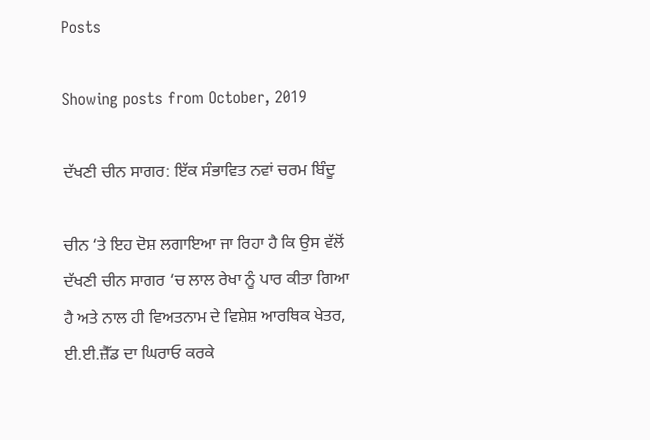Posts

Showing posts from October, 2019

ਦੱਖਣੀ ਚੀਨ ਸਾਗਰ: ਇੱਕ ਸੰਭਾਵਿਤ ਨਵਾਂ ਚਰਮ ਬਿੰਦੂ

ਚੀਨ ‘ਤੇ ਇਹ ਦੋਸ਼ ਲਗਾਇਆ ਜਾ ਰਿਹਾ ਹੈ ਕਿ ਉਸ ਵੱਲੋਂ ਦੱਖਣੀ ਚੀਨ ਸਾਗਰ ‘ਚ ਲਾਲ ਰੇਖਾ ਨੂੰ ਪਾਰ ਕੀਤਾ ਗਿਆ ਹੈ ਅਤੇ ਨਾਲ ਹੀ ਵਿਅਤਨਾਮ ਦੇ ਵਿਸ਼ੇਸ਼ ਆਰਥਿਕ ਖੇਤਰ, ਈ.ਈ.ਜ਼ੈੱਡ ਦਾ ਘਿਰਾਓ ਕਰਕੇ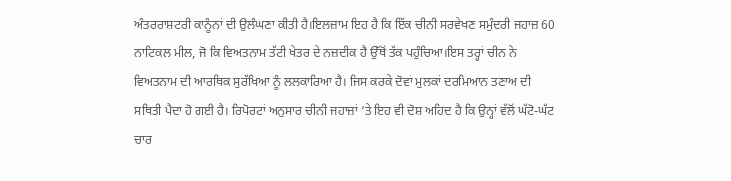ਅੰਤਰਰਾਸ਼ਟਰੀ ਕਾਨੂੰਨਾਂ ਦੀ ਉਲੰਘਣਾ ਕੀਤੀ ਹੈ।ਇਲਜ਼ਾਮ ਇਹ ਹੈ ਕਿ ਇੱਕ ਚੀਨੀ ਸਰਵੇਖਣ ਸਮੁੰਦਰੀ ਜਹਾਜ਼ 60 ਨਾਟਿਕਲ ਮੀਲ, ਜੋ ਕਿ ਵਿਅਤਨਾਮ ਤੱਟੀ ਖੇਤਰ ਦੇ ਨਜ਼ਦੀਕ ਹੈ ਉੱਥੋਂ ਤੱਕ ਪਹੁੰਚਿਆ।ਇਸ ਤਰ੍ਹਾਂ ਚੀਨ ਨੇ ਵਿਅਤਨਾਮ ਦੀ ਆਰਥਿਕ ਸੁਰੱਖਿਆ ਨੂੰ ਲਲਕਾਰਿਆ ਹੈ। ਜਿਸ ਕਰਕੇ ਦੋਵਾਂ ਮੁਲਕਾਂ ਦਰਮਿਆਨ ਤਣਾਅ ਦੀ ਸਥਿਤੀ ਪੈਦਾ ਹੋ ਗਈ ਹੈ। ਰਿਪੋਰਟਾਂ ਅਨੁਸਾਰ ਚੀਨੀ ਜਹਾਜ਼ਾਂ ‘ਤੇ ਇਹ ਵੀ ਦੋਸ਼ ਅਹਿਦ ਹੈ ਕਿ ਉਨ੍ਹਾਂ ਵੱਲੋਂ ਘੱਟੋ-ਘੱਟ ਚਾਰ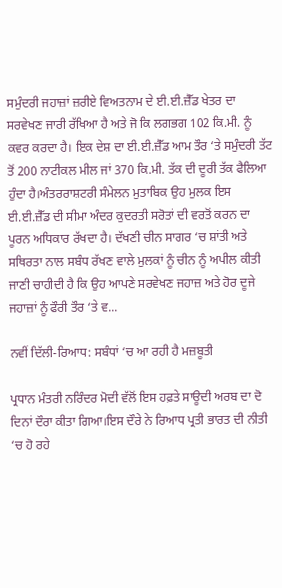ਸਮੁੰਦਰੀ ਜਹਾਜ਼ਾਂ ਜ਼ਰੀਏ ਵਿਅਤਨਾਮ ਦੇ ਈ.ਈ.ਜ਼ੈੱਡ ਖੇਤਰ ਦਾ ਸਰਵੇਖਣ ਜਾਰੀ ਰੱਖਿਆ ਹੈ ਅਤੇ ਜੋ ਕਿ ਲਗਭਗ 102 ਕਿ.ਮੀ. ਨੂੰ ਕਵਰ ਕਰਦਾ ਹੈ। ਇਕ ਦੇਸ਼ ਦਾ ਈ.ਈ.ਜ਼ੈੱਡ ਆਮ ਤੌਰ ‘ਤੇ ਸਮੁੰਦਰੀ ਤੱਟ ਤੋਂ 200 ਨਾਟੀਕਲ ਮੀਲ ਜਾਂ 370 ਕਿ.ਮੀ. ਤੱਕ ਦੀ ਦੂਰੀ ਤੱਕ ਫੈਲਿਆ ਹੁੰਦਾ ਹੈ।ਅੰਤਰਰਾਸ਼ਟਰੀ ਸੰਮੇਲਨ ਮੁਤਾਬਿਕ ਉਹ ਮੁਲਕ ਇਸ ਈ.ਈ.ਜ਼ੈੱਡ ਦੀ ਸੀਮਾ ਅੰਦਰ ਕੁਦਰਤੀ ਸਰੋਤਾਂ ਦੀ ਵਰਤੋਂ ਕਰਨ ਦਾ ਪੂਰਨ ਅਧਿਕਾਰ ਰੱਖਦਾ ਹੈ। ਦੱਖਣੀ ਚੀਨ ਸਾਗਰ ‘ਚ ਸ਼ਾਂਤੀ ਅਤੇ ਸਥਿਰਤਾ ਨਾਲ ਸਬੰਧ ਰੱਖਣ ਵਾਲੇ ਮੁਲਕਾਂ ਨੂੰ ਚੀਨ ਨੂੰ ਅਪੀਲ ਕੀਤੀ ਜਾਣੀ ਚਾਹੀਦੀ ਹੈ ਕਿ ਉਹ ਆਪਣੇ ਸਰਵੇਖਣ ਜਹਾਜ਼ ਅਤੇ ਹੋਰ ਦੂਜੇ ਜਹਾਜ਼ਾਂ ਨੂੰ ਫੌਰੀ ਤੌਰ ‘ਤੇ ਵ...

ਨਵੀਂ ਦਿੱਲੀ-ਰਿਆਧ: ਸਬੰਧਾਂ ‘ਚ ਆ ਰਹੀ ਹੈ ਮਜ਼ਬੂਤੀ

ਪ੍ਰਧਾਨ ਮੰਤਰੀ ਨਰਿੰਦਰ ਮੋਦੀ ਵੱਲੋਂ ਇਸ ਹਫ਼ਤੇ ਸਾਊਦੀ ਅਰਬ ਦਾ ਦੋ ਦਿਨਾਂ ਦੌਰਾ ਕੀਤਾ ਗਿਆ।ਇਸ ਦੌਰੇ ਨੇ ਰਿਆਧ ਪ੍ਰਤੀ ਭਾਰਤ ਦੀ ਨੀਤੀ ‘ਚ ਹੋ ਰਹੇ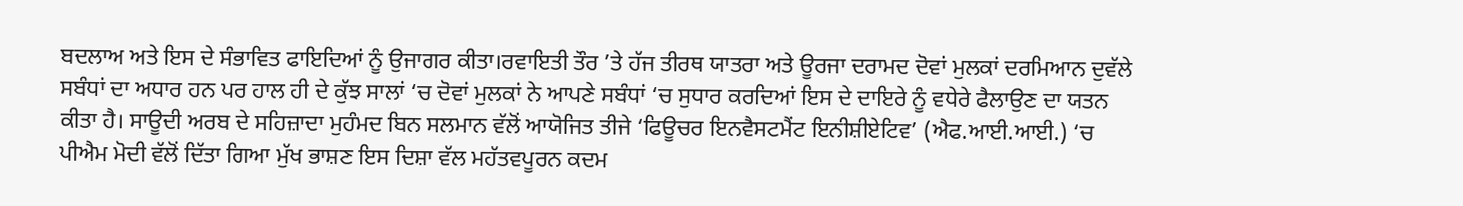ਬਦਲਾਅ ਅਤੇ ਇਸ ਦੇ ਸੰਭਾਵਿਤ ਫਾਇਦਿਆਂ ਨੂੰ ਉਜਾਗਰ ਕੀਤਾ।ਰਵਾਇਤੀ ਤੌਰ ’ਤੇ ਹੱਜ ਤੀਰਥ ਯਾਤਰਾ ਅਤੇ ਊਰਜਾ ਦਰਾਮਦ ਦੋਵਾਂ ਮੁਲਕਾਂ ਦਰਮਿਆਨ ਦੁਵੱਲੇ ਸਬੰਧਾਂ ਦਾ ਅਧਾਰ ਹਨ ਪਰ ਹਾਲ ਹੀ ਦੇ ਕੁੱਝ ਸਾਲਾਂ ‘ਚ ਦੋਵਾਂ ਮੁਲਕਾਂ ਨੇ ਆਪਣੇ ਸਬੰਧਾਂ ‘ਚ ਸੁਧਾਰ ਕਰਦਿਆਂ ਇਸ ਦੇ ਦਾਇਰੇ ਨੂੰ ਵਧੇਰੇ ਫੈਲਾਉਣ ਦਾ ਯਤਨ ਕੀਤਾ ਹੈ। ਸਾਊਦੀ ਅਰਬ ਦੇ ਸਹਿਜ਼ਾਦਾ ਮੁਹੰਮਦ ਬਿਨ ਸਲਮਾਨ ਵੱਲੋਂ ਆਯੋਜਿਤ ਤੀਜੇ ‘ਫਿਊਚਰ ਇਨਵੈਸਟਮੈਂਟ ਇਨੀਸ਼ੀਏਟਿਵ’ (ਐਫ.ਆਈ.ਆਈ.) ‘ਚ ਪੀਐਮ ਮੋਦੀ ਵੱਲੋਂ ਦਿੱਤਾ ਗਿਆ ਮੁੱਖ ਭਾਸ਼ਣ ਇਸ ਦਿਸ਼ਾ ਵੱਲ ਮਹੱਤਵਪੂਰਨ ਕਦਮ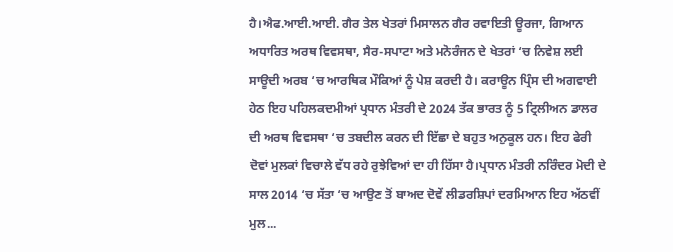ਹੈ।ਐਫ.ਆਈ.ਆਈ. ਗੈਰ ਤੇਲ ਖੇਤਰਾਂ ਮਿਸਾਲਨ ਗੈਰ ਰਵਾਇਤੀ ਊਰਜਾ, ਗਿਆਨ ਅਧਾਰਿਤ ਅਰਥ ਵਿਵਸਥਾ, ਸੈਰ-ਸਪਾਟਾ ਅਤੇ ਮਨੋਰੰਜਨ ਦੇ ਖੇਤਰਾਂ ‘ਚ ਨਿਵੇਸ਼ ਲਈ ਸਾਊਦੀ ਅਰਬ ‘ਚ ਆਰਥਿਕ ਮੌਕਿਆਂ ਨੂੰ ਪੇਸ਼ ਕਰਦੀ ਹੈ। ਕਰਾਊਨ ਪ੍ਰਿੰਸ ਦੀ ਅਗਵਾਈ ਹੇਠ ਇਹ ਪਹਿਲਕਦਮੀਆਂ ਪ੍ਰਧਾਨ ਮੰਤਰੀ ਦੇ 2024 ਤੱਕ ਭਾਰਤ ਨੂੰ 5 ਟ੍ਰਿਲੀਅਨ ਡਾਲਰ ਦੀ ਅਰਥ ਵਿਵਸਥਾ ‘ਚ ਤਬਦੀਲ ਕਰਨ ਦੀ ਇੱਛਾ ਦੇ ਬਹੁਤ ਅਨੁਕੂਲ ਹਨ। ਇਹ ਫੇਰੀ ਦੋਵਾਂ ਮੁਲਕਾਂ ਵਿਚਾਲੇ ਵੱਧ ਰਹੇ ਰੁਝੇਵਿਆਂ ਦਾ ਹੀ ਹਿੱਸਾ ਹੈ।ਪ੍ਰਧਾਨ ਮੰਤਰੀ ਨਰਿੰਦਰ ਮੋਦੀ ਦੇ ਸਾਲ 2014 ‘ਚ ਸੱਤਾ ‘ਚ ਆਉਣ ਤੋਂ ਬਾਅਦ ਦੋਵੇਂ ਲੀਡਰਸ਼ਿਪਾਂ ਦਰਮਿਆਨ ਇਹ ਅੱਠਵੀਂ ਮੁਲ...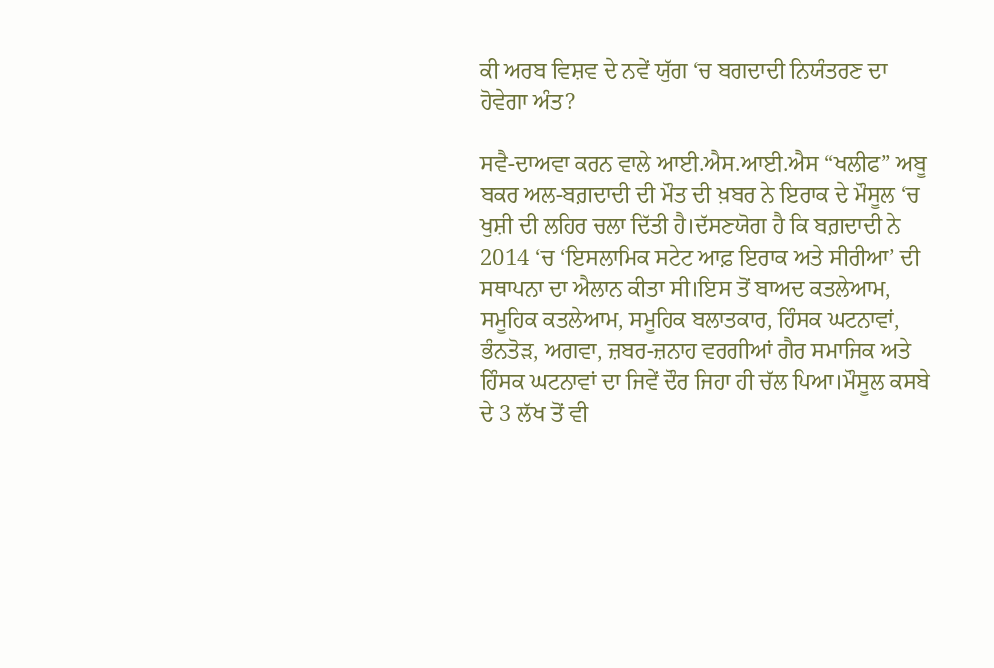ਕੀ ਅਰਬ ਵਿਸ਼ਵ ਦੇ ਨਵੇਂ ਯੁੱਗ ‘ਚ ਬਗਦਾਦੀ ਨਿਯੰਤਰਣ ਦਾ ਹੋਵੇਗਾ ਅੰਤ?

ਸਵੈ-ਦਾਅਵਾ ਕਰਨ ਵਾਲੇ ਆਈ.ਐਸ.ਆਈ.ਐਸ “ਖਲੀਫ” ਅਬੂ ਬਕਰ ਅਲ-ਬਗ਼ਦਾਦੀ ਦੀ ਮੌਤ ਦੀ ਖ਼ਬਰ ਨੇ ਇਰਾਕ ਦੇ ਮੌਸੂਲ ‘ਚ ਖੁਸ਼ੀ ਦੀ ਲਹਿਰ ਚਲਾ ਦਿੱਤੀ ਹੈ।ਦੱਸਣਯੋਗ ਹੈ ਕਿ ਬਗ਼ਦਾਦੀ ਨੇ 2014 ‘ਚ ‘ਇਸਲਾਮਿਕ ਸਟੇਟ ਆਫ਼ ਇਰਾਕ ਅਤੇ ਸੀਰੀਆ’ ਦੀ ਸਥਾਪਨਾ ਦਾ ਐਲਾਨ ਕੀਤਾ ਸੀ।ਇਸ ਤੋਂ ਬਾਅਦ ਕਤਲੇਆਮ, ਸਮੂਹਿਕ ਕਤਲੇਆਮ, ਸਮੂਹਿਕ ਬਲਾਤਕਾਰ, ਹਿੰਸਕ ਘਟਨਾਵਾਂ, ਭੰਨਤੋੜ, ਅਗਵਾ, ਜ਼ਬਰ-ਜ਼ਨਾਹ ਵਰਗੀਆਂ ਗੈਰ ਸਮਾਜਿਕ ਅਤੇ ਹਿੰਸਕ ਘਟਨਾਵਾਂ ਦਾ ਜਿਵੇਂ ਦੌਰ ਜਿਹਾ ਹੀ ਚੱਲ ਪਿਆ।ਮੌਸੂਲ ਕਸਬੇ ਦੇ 3 ਲੱਖ ਤੋਂ ਵੀ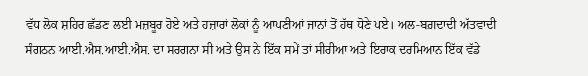ਵੱਧ ਲੋਕ ਸ਼ਹਿਰ ਛੱਡਣ ਲਈ ਮਜ਼ਬੂਰ ਹੋਏ ਅਤੇ ਹਜ਼ਾਰਾਂ ਲੋਕਾਂ ਨੂੰ ਆਪਣੀਆਂ ਜਾਨਾਂ ਤੋਂ ਹੱਥ ਧੋਣੇ ਪਏ। ਅਲ-ਬਗ਼ਦਾਦੀ ਅੱਤਵਾਦੀ ਸੰਗਠਨ ਆਈ.ਐਸ.ਆਈ.ਐਸ. ਦਾ ਸਰਗਨਾ ਸੀ ਅਤੇ ਉਸ ਨੇ ਇੱਕ ਸਮੇਂ ਤਾਂ ਸੀਰੀਆ ਅਤੇ ਇਰਾਕ ਦਰਮਿਆਨ ਇੱਕ ਵੱਡੇ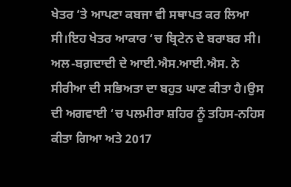ਖੇਤਰ ‘ਤੇ ਆਪਣਾ ਕਬਜਾ ਵੀ ਸਥਾਪਤ ਕਰ ਲਿਆ ਸੀ।ਇਹ ਖੇਤਰ ਆਕਾਰ ‘ਚ ਬ੍ਰਿਟੇਨ ਦੇ ਬਰਾਬਰ ਸੀ। ਅਲ-ਬਗ਼ਦਾਦੀ ਦੇ ਆਈ.ਐਸ.ਆਈ.ਐਸ. ਨੇ ਸੀਰੀਆ ਦੀ ਸਭਿਅਤਾ ਦਾ ਬਹੁਤ ਘਾਣ ਕੀਤਾ ਹੈ।ਉਸ ਦੀ ਅਗਵਾਈ ‘ਚ ਪਲਮੀਰਾ ਸ਼ਹਿਰ ਨੂੰ ਤਹਿਸ-ਨਹਿਸ ਕੀਤਾ ਗਿਆ ਅਤੇ 2017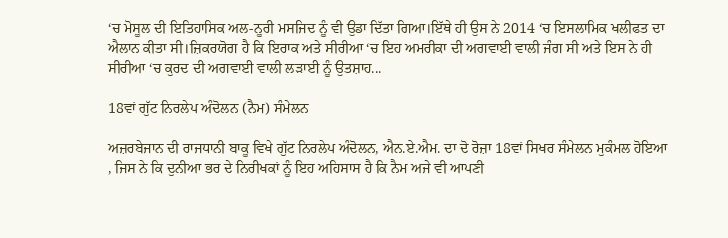‘ਚ ਮੋਸੂਲ ਦੀ ਇਤਿਹਾਸਿਕ ਅਲ-ਨੂਰੀ ਮਸਜਿਦ ਨੂੰ ਵੀ ਉਡਾ ਦਿੱਤਾ ਗਿਆ।ਇੱਥੇ ਹੀ ਉਸ ਨੇ 2014 ‘ਚ ਇਸਲਾਮਿਕ ਖਲੀਫਤ ਦਾ ਐਲਾਨ ਕੀਤਾ ਸੀ।ਜ਼ਿਕਰਯੋਗ ਹੈ ਕਿ ਇਰਾਕ ਅਤੇ ਸੀਰੀਆ ‘ਚ ਇਹ ਅਮਰੀਕਾ ਦੀ ਅਗਵਾਈ ਵਾਲੀ ਜੰਗ ਸੀ ਅਤੇ ਇਸ ਨੇ ਹੀ ਸੀਰੀਆ ‘ਚ ਕੁਰਦ ਦੀ ਅਗਵਾਈ ਵਾਲੀ ਲੜਾਈ ਨੂੰ ਉਤਸ਼ਾਹ...

18ਵਾਂ ਗੁੱਟ ਨਿਰਲੇਪ ਅੰਦੋਲਨ (ਨੈਮ) ਸੰਮੇਲਨ

ਅਜ਼ਰਬੇਜਾਨ ਦੀ ਰਾਜਧਾਨੀ ਬਾਕੂ ਵਿਖੇ ਗੁੱਟ ਨਿਰਲੇਪ ਅੰਦੋਲਨ, ਐਨ.ਏ.ਐਮ. ਦਾ ਦੋ ਰੋਜ਼ਾ 18ਵਾਂ ਸਿਖਰ ਸੰਮੇਲਨ ਮੁਕੰਮਲ ਹੋਇਆ , ਜਿਸ ਨੇ ਕਿ ਦੁਨੀਆ ਭਰ ਦੇ ਨਿਰੀਖਕਾਂ ਨੂੰ ਇਹ ਅਹਿਸਾਸ ਹੈ ਕਿ ਨੈਮ ਅਜੇ ਵੀ ਆਪਣੀ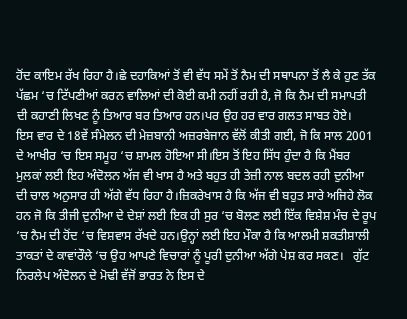ਹੋਂਦ ਕਾਇਮ ਰੱਖ ਰਿਹਾ ਹੈ।ਛੇ ਦਹਾਕਿਆਂ ਤੋਂ ਵੀ ਵੱਧ ਸਮੇਂ ਤੋਂ ਨੈਮ ਦੀ ਸਥਾਪਨਾ ਤੋਂ ਲੈ ਕੇ ਹੁਣ ਤੱਕ ਪੱਛਮ ‘ਚ ਟਿੱਪਣੀਆਂ ਕਰਨ ਵਾਲਿਆਂ ਦੀ ਕੋਈ ਕਮੀ ਨਹੀਂ ਰਹੀ ਹੈ, ਜੋ ਕਿ ਨੈਮ ਦੀ ਸਮਾਪਤੀ ਦੀ ਕਹਾਣੀ ਲਿਖਣ ਨੂੰ ਤਿਆਰ ਬਰ ਤਿਆਰ ਹਨ।ਪਰ ਉਹ ਹਰ ਵਾਰ ਗਲਤ ਸਾਬਤ ਹੋਏ।   ਇਸ ਵਾਰ ਦੇ 18ਵੇਂ ਸੰਮੇਲਨ ਦੀ ਮੇਜ਼ਬਾਨੀ ਅਜ਼ਰਬੇਜਾਨ ਵੱਲੋਂ ਕੀਤੀ ਗਈ, ਜੋ ਕਿ ਸਾਲ 2001 ਦੇ ਆਖੀਰ ‘ਚ ਇਸ ਸਮੂਹ ‘ਚ ਸ਼ਾਮਲ ਹੋਇਆ ਸੀ।ਇਸ ਤੋਂ ਇਹ ਸਿੱਧ ਹੁੰਦਾ ਹੈ ਕਿ ਮੈਂਬਰ ਮੁਲਕਾਂ ਲਈ ਇਹ ਅੰਦੋਲਨ ਅੱਜ ਵੀ ਖਾਸ ਹੈ ਅਤੇ ਬਹੁਤ ਹੀ ਤੇਜ਼ੀ ਨਾਲ ਬਦਲ ਰਹੀ ਦੁਨੀਆ ਦੀ ਚਾਲ ਅਨੁਸਾਰ ਹੀ ਅੱਗੇ ਵੱਧ ਰਿਹਾ ਹੈ।ਜ਼ਿਕਰੇਖਾਸ ਹੈ ਕਿ ਅੱਜ ਵੀ ਬਹੁਤ ਸਾਰੇ ਅਜਿਹੇ ਲੋਕ ਹਨ ਜੋ ਕਿ ਤੀਜੀ ਦੁਨੀਆ ਦੇ ਦੇਸ਼ਾਂ ਲਈ ਇਕ ਹੀ ਸੁਰ ‘ਚ ਬੋਲਣ ਲਈ ਇੱਕ ਵਿਸ਼ੇਸ਼ ਮੰਚ ਦੇ ਰੂਪ ‘ਚ ਨੈਮ ਦੀ ਹੋਂਦ ‘ਚ ਵਿਸ਼ਵਾਸ ਰੱਖਦੇ ਹਨ।ਉਨ੍ਹਾਂ ਲਈ ਇਹ ਮੌਕਾ ਹੈ ਕਿ ਆਲਮੀ ਸ਼ਕਤੀਸ਼ਾਲੀ ਤਾਕਤਾਂ ਦੇ ਕਾਵਾਂਰੌਲੇ ‘ਚ ਉਹ ਆਪਣੇ ਵਿਚਾਰਾਂ ਨੂੰ ਪੂਰੀ ਦੁਨੀਆ ਅੱਗੇ ਪੇਸ਼ ਕਰ ਸਕਣ।   ਗੁੱਟ ਨਿਰਲੇਪ ਅੰਦੋਲਨ ਦੇ ਮੋਢੀ ਵੱਜੋਂ ਭਾਰਤ ਨੇ ਇਸ ਦੇ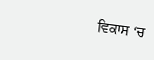ਵਿਕਾਸ ‘ਚ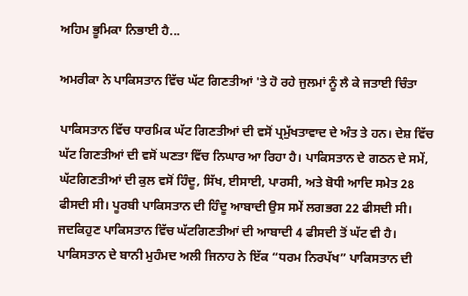ਅਹਿਮ ਭੂਮਿਕਾ ਨਿਭਾਈ ਹੈ...

ਅਮਰੀਕਾ ਨੇ ਪਾਕਿਸਤਾਨ ਵਿੱਚ ਘੱਟ ਗਿਣਤੀਆਂ 'ਤੇ ਹੋ ਰਹੇ ਜੁਲਮਾਂ ਨੂੰ ਲੈ ਕੇ ਜਤਾਈ ਚਿੰਤਾ

ਪਾਕਿਸਤਾਨ ਵਿੱਚ ਧਾਰਮਿਕ ਘੱਟ ਗਿਣਤੀਆਂ ਦੀ ਵਸੋਂ ਪ੍ਰਮੁੱਖਤਾਵਾਦ ਦੇ ਅੰਤ ਤੇ ਹਨ। ਦੇਸ਼ ਵਿੱਚ ਘੱਟ ਗਿਣਤੀਆਂ ਦੀ ਵਸੋਂ ਘਣਤਾ ਵਿੱਚ ਨਿਘਾਰ ਆ ਰਿਹਾ ਹੈ। ਪਾਕਿਸਤਾਨ ਦੇ ਗਠਨ ਦੇ ਸਮੇਂ, ਘੱਟਗਿਣਤੀਆਂ ਦੀ ਕੁਲ ਵਸੋਂ ਹਿੰਦੂ, ਸਿੱਖ, ਈਸਾਈ, ਪਾਰਸੀ, ਅਤੇ ਬੋਧੀ ਆਦਿ ਸਮੇਤ 28 ਫੀਸਦੀ ਸੀ। ਪੂਰਬੀ ਪਾਕਿਸਤਾਨ ਦੀ ਹਿੰਦੂ ਆਬਾਦੀ ਉਸ ਸਮੇਂ ਲਗਭਗ 22 ਫੀਸਦੀ ਸੀ। ਜਦਕਿਹੁਣ ਪਾਕਿਸਤਾਨ ਵਿੱਚ ਘੱਟਗਿਣਤੀਆਂ ਦੀ ਆਬਾਦੀ 4 ਫੀਸਦੀ ਤੋਂ ਘੱਟ ਵੀ ਹੈ। ਪਾਕਿਸਤਾਨ ਦੇ ਬਾਨੀ ਮੁਹੰਮਦ ਅਲੀ ਜਿਨਾਹ ਨੇ ਇੱਕ “ਧਰਮ ਨਿਰਪੱਖ” ਪਾਕਿਸਤਾਨ ਦੀ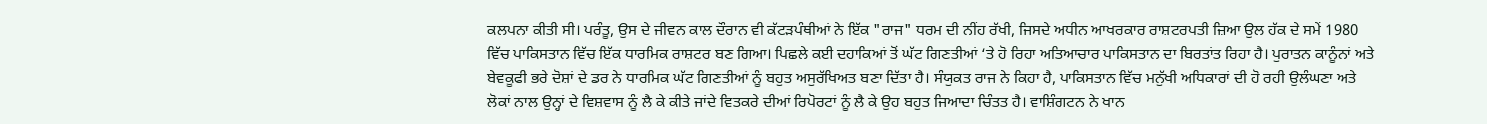ਕਲਪਨਾ ਕੀਤੀ ਸੀ। ਪਰੰਤੂ, ਉਸ ਦੇ ਜੀਵਨ ਕਾਲ ਦੌਰਾਨ ਵੀ ਕੱਟੜਪੰਥੀਆਂ ਨੇ ਇੱਕ "ਰਾਜ" ਧਰਮ ਦੀ ਨੀਂਹ ਰੱਖੀ, ਜਿਸਦੇ ਅਧੀਨ ਆਖਰਕਾਰ ਰਾਸ਼ਟਰਪਤੀ ਜ਼ਿਆ ਉਲ ਹੱਕ ਦੇ ਸਮੇਂ 1980 ਵਿੱਚ ਪਾਕਿਸਤਾਨ ਵਿੱਚ ਇੱਕ ਧਾਰਮਿਕ ਰਾਸ਼ਟਰ ਬਣ ਗਿਆ। ਪਿਛਲੇ ਕਈ ਦਹਾਕਿਆਂ ਤੋਂ ਘੱਟ ਗਿਣਤੀਆਂ ‘ਤੇ ਹੋ ਰਿਹਾ ਅਤਿਆਚਾਰ ਪਾਕਿਸਤਾਨ ਦਾ ਬਿਰਤਾਂਤ ਰਿਹਾ ਹੈ। ਪੁਰਾਤਨ ਕਾਨੂੰਨਾਂ ਅਤੇ ਬੇਵਕੂਫੀ ਭਰੇ ਦੋਸ਼ਾਂ ਦੇ ਡਰ ਨੇ ਧਾਰਮਿਕ ਘੱਟ ਗਿਣਤੀਆਂ ਨੂੰ ਬਹੁਤ ਅਸੁਰੱਖਿਅਤ ਬਣਾ ਦਿੱਤਾ ਹੈ। ਸੰਯੁਕਤ ਰਾਜ ਨੇ ਕਿਹਾ ਹੈ, ਪਾਕਿਸਤਾਨ ਵਿੱਚ ਮਨੁੱਖੀ ਅਧਿਕਾਰਾਂ ਦੀ ਹੋ ਰਹੀ ਉਲੰਘਣਾ ਅਤੇ ਲੋਕਾਂ ਨਾਲ ਉਨ੍ਹਾਂ ਦੇ ਵਿਸ਼ਵਾਸ ਨੂੰ ਲੈ ਕੇ ਕੀਤੇ ਜਾਂਦੇ ਵਿਤਕਰੇ ਦੀਆਂ ਰਿਪੋਰਟਾਂ ਨੂੰ ਲੈ ਕੇ ਉਹ ਬਹੁਤ ਜਿਆਦਾ ਚਿੰਤਤ ਹੈ। ਵਾਸ਼ਿੰਗਟਨ ਨੇ ਖਾਨ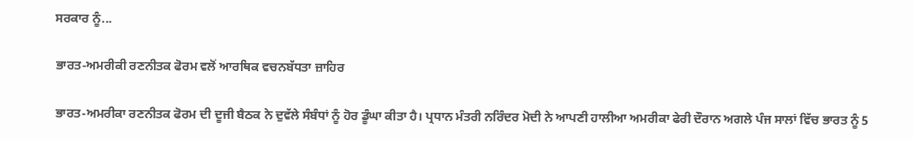ਸਰਕਾਰ ਨੂੰ...

ਭਾਰਤ-ਅਮਰੀਕੀ ਰਣਨੀਤਕ ਫੋਰਮ ਵਲੋਂ ਆਰਥਿਕ ਵਚਨਬੱਧਤਾ ਜ਼ਾਹਿਰ

ਭਾਰਤ-ਅਮਰੀਕਾ ਰਣਨੀਤਕ ਫੋਰਮ ਦੀ ਦੂਜੀ ਬੈਠਕ ਨੇ ਦੁਵੱਲੇ ਸੰਬੰਧਾਂ ਨੂੰ ਹੋਰ ਡੂੰਘਾ ਕੀਤਾ ਹੈ। ਪ੍ਰਧਾਨ ਮੰਤਰੀ ਨਰਿੰਦਰ ਮੋਦੀ ਨੇ ਆਪਣੀ ਹਾਲੀਆ ਅਮਰੀਕਾ ਫੇਰੀ ਦੌਰਾਨ ਅਗਲੇ ਪੰਜ ਸਾਲਾਂ ਵਿੱਚ ਭਾਰਤ ਨੂੰ 5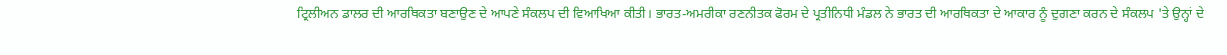ਟ੍ਰਿਲੀਅਨ ਡਾਲਰ ਦੀ ਆਰਥਿਕਤਾ ਬਣਾਉਣ ਦੇ ਆਪਣੇ ਸੰਕਲਪ ਦੀ ਵਿਆਖਿਆ ਕੀਤੀ। ਭਾਰਤ-ਅਮਰੀਕਾ ਰਣਨੀਤਕ ਫੋਰਮ ਦੇ ਪ੍ਰਤੀਨਿਧੀ ਮੰਡਲ ਨੇ ਭਾਰਤ ਦੀ ਆਰਥਿਕਤਾ ਦੇ ਆਕਾਰ ਨੂੰ ਦੁਗਣਾ ਕਰਨ ਦੇ ਸੰਕਲਪ 'ਤੇ ਉਨ੍ਹਾਂ ਦੇ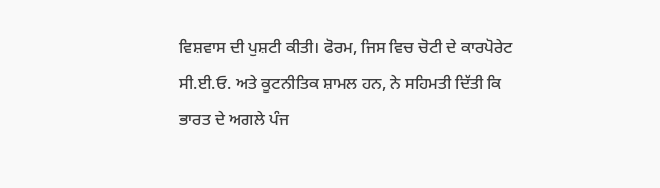ਵਿਸ਼ਵਾਸ ਦੀ ਪੁਸ਼ਟੀ ਕੀਤੀ। ਫੋਰਮ, ਜਿਸ ਵਿਚ ਚੋਟੀ ਦੇ ਕਾਰਪੋਰੇਟ ਸੀ.ਈ.ਓ. ਅਤੇ ਕੂਟਨੀਤਿਕ ਸ਼ਾਮਲ ਹਨ, ਨੇ ਸਹਿਮਤੀ ਦਿੱਤੀ ਕਿ ਭਾਰਤ ਦੇ ਅਗਲੇ ਪੰਜ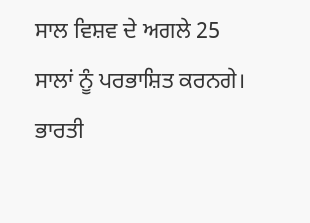ਸਾਲ ਵਿਸ਼ਵ ਦੇ ਅਗਲੇ 25 ਸਾਲਾਂ ਨੂੰ ਪਰਭਾਸ਼ਿਤ ਕਰਨਗੇ। ਭਾਰਤੀ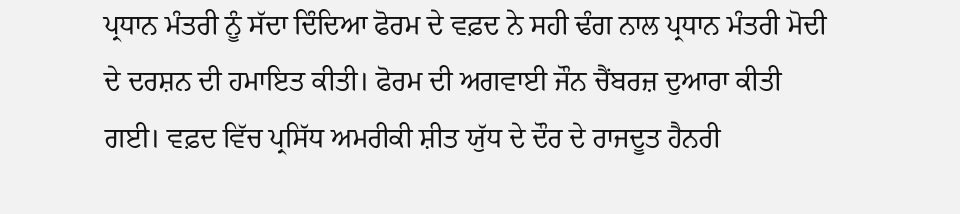ਪ੍ਰਧਾਨ ਮੰਤਰੀ ਨੂੰ ਸੱਦਾ ਦਿੰਦਿਆ ਫੋਰਮ ਦੇ ਵਫ਼ਦ ਨੇ ਸਹੀ ਢੰਗ ਨਾਲ ਪ੍ਰਧਾਨ ਮੰਤਰੀ ਮੋਦੀ ਦੇ ਦਰਸ਼ਨ ਦੀ ਹਮਾਇਤ ਕੀਤੀ। ਫੋਰਮ ਦੀ ਅਗਵਾਈ ਜੌਨ ਚੈਂਬਰਜ਼ ਦੁਆਰਾ ਕੀਤੀ ਗਈ। ਵਫ਼ਦ ਵਿੱਚ ਪ੍ਰਸਿੱਧ ਅਮਰੀਕੀ ਸ਼ੀਤ ਯੁੱਧ ਦੇ ਦੌਰ ਦੇ ਰਾਜਦੂਤ ਹੈਨਰੀ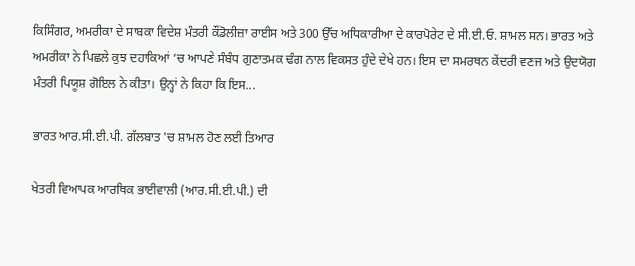ਕਿਸਿੰਗਰ, ਅਮਰੀਕਾ ਦੇ ਸਾਬਕਾ ਵਿਦੇਸ਼ ਮੰਤਰੀ ਕੌਂਡੋਲੀਜ਼ਾ ਰਾਈਸ ਅਤੇ 300 ਉੱਚ ਅਧਿਕਾਰੀਆ ਦੇ ਕਾਰਪੋਰੇਟ ਦੇ ਸੀ.ਈ.ਓ. ਸ਼ਾਮਲ ਸਨ। ਭਾਰਤ ਅਤੇ ਅਮਰੀਕਾ ਨੇ ਪਿਛਲੇ ਕੁਝ ਦਹਾਕਿਆਂ ‘ਚ ਆਪਣੇ ਸੰਬੰਧ ਗੁਣਾਤਮਕ ਢੰਗ ਨਾਲ ਵਿਕਸਤ ਹੁੰਦੇ ਦੇਖੇ ਹਨ। ਇਸ ਦਾ ਸਮਰਥਨ ਕੇਂਦਰੀ ਵਣਜ ਅਤੇ ਉਦਯੋਗ ਮੰਤਰੀ ਪਿਯੂਸ਼ ਗੋਇਲ ਨੇ ਕੀਤਾ। ਉਨ੍ਹਾਂ ਨੇ ਕਿਹਾ ਕਿ ਇਸ...

ਭਾਰਤ ਆਰ.ਸੀ.ਈ.ਪੀ. ਗੱਲਬਾਤ 'ਚ ਸ਼ਾਮਲ ਹੋਣ ਲਈ ਤਿਆਰ

ਖੇਤਰੀ ਵਿਆਪਕ ਆਰਥਿਕ ਭਾਈਵਾਲੀ (ਆਰ.ਸੀ.ਈ.ਪੀ.) ਦੀ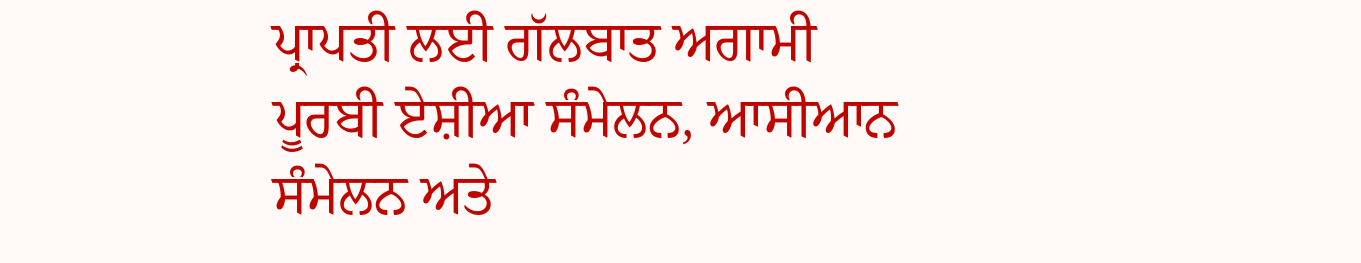ਪ੍ਰਾਪਤੀ ਲਈ ਗੱਲਬਾਤ ਅਗਾਮੀ ਪੂਰਬੀ ਏਸ਼ੀਆ ਸੰਮੇਲਨ, ਆਸੀਆਨ ਸੰਮੇਲਨ ਅਤੇ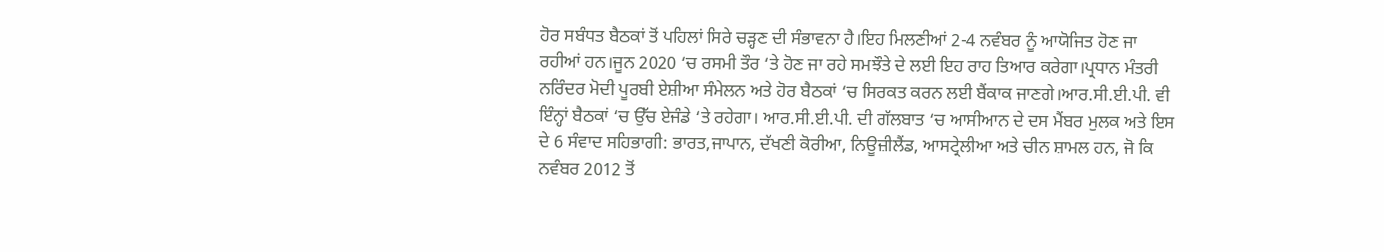ਹੋਰ ਸਬੰਧਤ ਬੈਠਕਾਂ ਤੋਂ ਪਹਿਲਾਂ ਸਿਰੇ ਚੜ੍ਹਣ ਦੀ ਸੰਭਾਵਨਾ ਹੈ।ਇਹ ਮਿਲਣੀਆਂ 2-4 ਨਵੰਬਰ ਨੂੰ ਆਯੋਜਿਤ ਹੋਣ ਜਾ ਰਹੀਆਂ ਹਨ।ਜੂਨ 2020 ‘ਚ ਰਸਮੀ ਤੌਰ ‘ਤੇ ਹੋਣ ਜਾ ਰਹੇ ਸਮਝੌਤੇ ਦੇ ਲਈ ਇਹ ਰਾਹ ਤਿਆਰ ਕਰੇਗਾ।ਪ੍ਰਧਾਨ ਮੰਤਰੀ ਨਰਿੰਦਰ ਮੋਦੀ ਪੂਰਬੀ ਏਸ਼ੀਆ ਸੰਮੇਲਨ ਅਤੇ ਹੋਰ ਬੈਠਕਾਂ ‘ਚ ਸਿਰਕਤ ਕਰਨ ਲਈ ਬੈਂਕਾਕ ਜਾਣਗੇ।ਆਰ.ਸੀ.ਈ.ਪੀ. ਵੀ ਇੰਨ੍ਹਾਂ ਬੈਠਕਾਂ ‘ਚ ਉੱਚ ਏਜੰਡੇ ‘ਤੇ ਰਹੇਗਾ। ਆਰ.ਸੀ.ਈ.ਪੀ. ਦੀ ਗੱਲਬਾਤ ‘ਚ ਆਸੀਆਨ ਦੇ ਦਸ ਮੈਂਬਰ ਮੁਲਕ ਅਤੇ ਇਸ ਦੇ 6 ਸੰਵਾਦ ਸਹਿਭਾਗੀ: ਭਾਰਤ,ਜਾਪਾਨ, ਦੱਖਣੀ ਕੋਰੀਆ, ਨਿਊਜ਼ੀਲੈਂਡ, ਆਸਟ੍ਰੇਲੀਆ ਅਤੇ ਚੀਨ ਸ਼ਾਮਲ ਹਨ, ਜੋ ਕਿ ਨਵੰਬਰ 2012 ਤੋਂ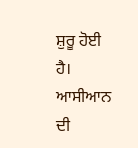ਸ਼ੁਰੂ ਹੋਈ ਹੈ। ਆਸੀਆਨ ਦੀ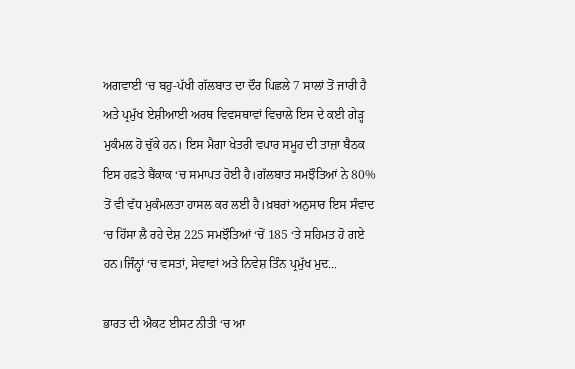ਅਗਵਾਈ ‘ਚ ਬਹੁ-ਪੱਖੀ ਗੱਲਬਾਤ ਦਾ ਦੌਰ ਪਿਛਲੇ 7 ਸਾਲਾਂ ਤੋਂ ਜਾਰੀ ਹੈ ਅਤੇ ਪ੍ਰਮੁੱਖ ਏਸ਼ੀਆਈ ਅਰਥ ਵਿਵਸਥਾਵਾਂ ਵਿਚਾਲੇ ਇਸ ਦੇ ਕਈ ਗੇੜ੍ਹ ਮੁਕੰਮਲ ਹੋ ਚੁੱਕੇ ਹਨ। ਇਸ ਮੈਗਾ ਖੇਤਰੀ ਵਪਾਰ ਸਮੂਹ ਦੀ ਤਾਜ਼ਾ ਬੈਠਕ ਇਸ ਹਫ਼ਤੇ ਬੈਂਕਾਕ ‘ਚ ਸਮਾਪਤ ਹੋਈ ਹੈ।ਗੱਲਬਾਤ ਸਮਝੌਤਿਆਂ ਨੇ 80% ਤੋਂ ਵੀ ਵੱਧ ਮੁਕੰਮਲਤਾ ਹਾਸਲ ਕਰ ਲਈ ਹੈ।ਖ਼ਬਰਾਂ ਅਨੁਸਾਰ ਇਸ ਸੰਵਾਦ ‘ਚ ਹਿੱਸਾ ਲੈ ਰਹੇ ਦੇਸ਼ 225 ਸਮਝੌਤਿਆਂ ‘ਚੋਂ 185 ‘ਤੇ ਸਹਿਮਤ ਹੋ ਗਏ ਹਨ।ਜਿੰਨ੍ਹਾਂ ‘ਚ ਵਸਤਾਂ, ਸੇਵਾਵਾਂ ਅਤੇ ਨਿਵੇਸ਼ ਤਿੰਨ ਪ੍ਰਮੁੱਖ ਮੁਦ...

ਭਾਰਤ ਦੀ ਐਕਟ ਈਸਟ ਨੀਤੀ ‘ਚ ਆ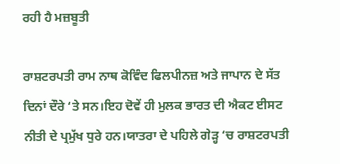ਰਹੀ ਹੈ ਮਜ਼ਬੂਤੀ

ਰਾਸ਼ਟਰਪਤੀ ਰਾਮ ਨਾਥ ਕੋਵਿੰਦ ਫਿਲਪੀਨਜ਼ ਅਤੇ ਜਾਪਾਨ ਦੇ ਸੱਤ ਦਿਨਾਂ ਦੌਰੇ ‘ਤੇ ਸਨ।ਇਹ ਦੋਵੇਂ ਹੀ ਮੁਲਕ ਭਾਰਤ ਦੀ ਐਕਟ ਈਸਟ ਨੀਤੀ ਦੇ ਪ੍ਰਮੁੱਖ ਧੁਰੇ ਹਨ।ਯਾਤਰਾ ਦੇ ਪਹਿਲੇ ਗੇੜ੍ਹ ‘ਚ ਰਾਸ਼ਟਰਪਤੀ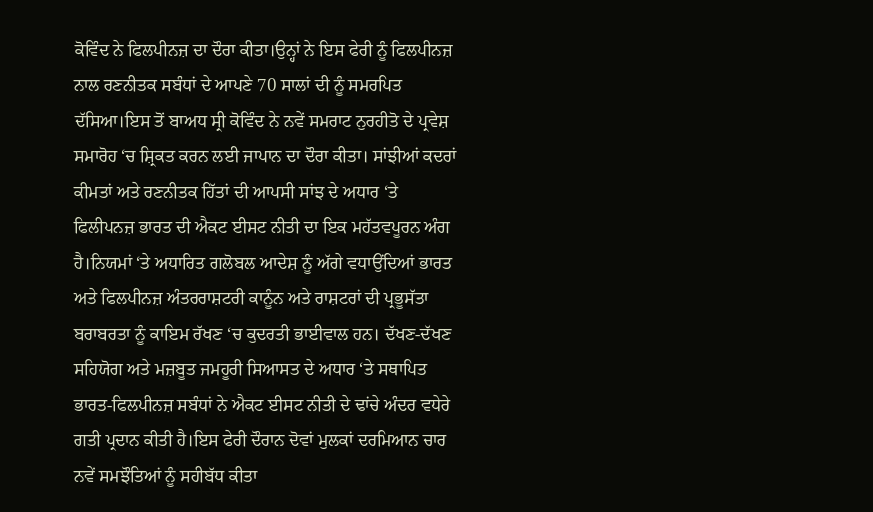ਕੋਵਿੰਦ ਨੇ ਫਿਲਪੀਨਜ਼ ਦਾ ਦੌਰਾ ਕੀਤਾ।ਉਨ੍ਹਾਂ ਨੇ ਇਸ ਫੇਰੀ ਨੂੰ ਫਿਲਪੀਨਜ਼ ਨਾਲ ਰਣਨੀਤਕ ਸਬੰਧਾਂ ਦੇ ਆਪਣੇ 70 ਸਾਲਾਂ ਦੀ ਨੂੰ ਸਮਰਪਿਤ ਦੱਸਿਆ।ਇਸ ਤੋਂ ਬਾਅਧ ਸ੍ਰੀ ਕੋਵਿੰਦ ਨੇ ਨਵੇਂ ਸਮਰਾਟ ਨੁਰਹੀਤੋ ਦੇ ਪ੍ਰਵੇਸ਼ ਸਮਾਰੋਹ ‘ਚ ਸ਼੍ਰਿਕਤ ਕਰਨ ਲਈ ਜਾਪਾਨ ਦਾ ਦੌਰਾ ਕੀਤਾ। ਸਾਂਝੀਆਂ ਕਦਰਾਂ ਕੀਮਤਾਂ ਅਤੇ ਰਣਨੀਤਕ ਹਿੱਤਾਂ ਦੀ ਆਪਸੀ ਸਾਂਝ ਦੇ ਅਧਾਰ ‘ਤੇ ਫਿਲੀਪਨਜ਼ ਭਾਰਤ ਦੀ ਐਕਟ ਈਸਟ ਨੀਤੀ ਦਾ ਇਕ ਮਹੱਤਵਪੂਰਨ ਅੰਗ ਹੈ।ਨਿਯਮਾਂ ‘ਤੇ ਅਧਾਰਿਤ ਗਲੋਬਲ ਆਦੇਸ਼ ਨੂੰ ਅੱਗੇ ਵਧਾਉਂਦਿਆਂ ਭਾਰਤ ਅਤੇ ਫਿਲਪੀਨਜ਼ ਅੰਤਰਰਾਸ਼ਟਰੀ ਕਾਨੂੰਨ ਅਤੇ ਰਾਸ਼ਟਰਾਂ ਦੀ ਪ੍ਰਭੂਸੱਤਾ ਬਰਾਬਰਤਾ ਨੂੰ ਕਾਇਮ ਰੱਖਣ ‘ਚ ਕੁਦਰਤੀ ਭਾਈਵਾਲ ਹਨ। ਦੱਖਣ-ਦੱਖਣ ਸਹਿਯੋਗ ਅਤੇ ਮਜ਼ਬੂਤ ਜਮਹੂਰੀ ਸਿਆਸਤ ਦੇ ਅਧਾਰ ‘ਤੇ ਸਥਾਪਿਤ ਭਾਰਤ-ਫਿਲਪੀਨਜ਼ ਸਬੰਧਾਂ ਨੇ ਐਕਟ ਈਸਟ ਨੀਤੀ ਦੇ ਢਾਂਚੇ ਅੰਦਰ ਵਧੇਰੇ ਗਤੀ ਪ੍ਰਦਾਨ ਕੀਤੀ ਹੈ।ਇਸ ਫੇਰੀ ਦੌਰਾਨ ਦੋਵਾਂ ਮੁਲਕਾਂ ਦਰਮਿਆਨ ਚਾਰ ਨਵੇਂ ਸਮਝੌਤਿਆਂ ਨੂੰ ਸਹੀਬੱਧ ਕੀਤਾ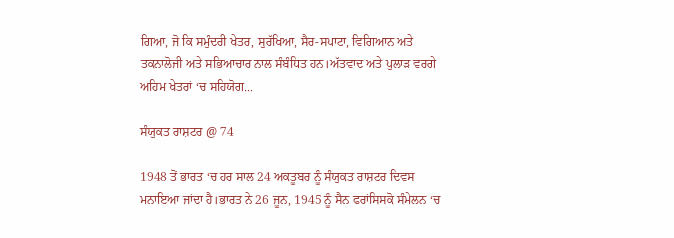ਗਿਆ, ਜੋ ਕਿ ਸਮੁੰਦਰੀ ਖੇਤਰ, ਸੁਰੱਖਿਆ, ਸੈਰ-ਸਪਾਟਾ, ਵਿਗਿਆਨ ਅਤੇ ਤਕਨਾਲੋਜੀ ਅਤੇ ਸਭਿਆਚਾਰ ਨਾਲ ਸੰਬੰਧਿਤ ਹਨ।ਅੱਤਵਾਦ ਅਤੇ ਪੁਲਾੜ ਵਰਗੇ ਅਹਿਮ ਖੇਤਰਾਂ ‘ਚ ਸਹਿਯੋਗ...

ਸੰਯੁਕਤ ਰਾਸ਼ਟਰ @ 74

1948 ਤੋਂ ਭਾਰਤ ‘ਚ ਹਰ ਸਾਲ 24 ਅਕਤੂਬਰ ਨੂੰ ਸੰਯੁਕਤ ਰਾਸ਼ਟਰ ਦਿਵਸ ਮਨਾਇਆ ਜਾਂਦਾ ਹੈ।ਭਾਰਤ ਨੇ 26 ਜੂਨ, 1945 ਨੂੰ ਸੈਨ ਫਰਾਂਸਿਸਕੋ ਸੰਮੇਲਨ ‘ਚ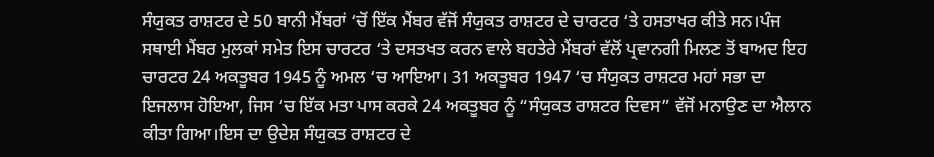ਸੰਯੁਕਤ ਰਾਸ਼ਟਰ ਦੇ 50 ਬਾਨੀ ਮੈਂਬਰਾਂ ‘ਚੋਂ ਇੱਕ ਮੈਂਬਰ ਵੱਜੋਂ ਸੰਯੁਕਤ ਰਾਸ਼ਟਰ ਦੇ ਚਾਰਟਰ ‘ਤੇ ਹਸਤਾਖਰ ਕੀਤੇ ਸਨ।ਪੰਜ ਸਥਾਈ ਮੈਂਬਰ ਮੁਲਕਾਂ ਸਮੇਤ ਇਸ ਚਾਰਟਰ ‘ਤੇ ਦਸਤਖਤ ਕਰਨ ਵਾਲੇ ਬਹਤੇਰੇ ਮੈਂਬਰਾਂ ਵੱਲੋਂ ਪ੍ਰਵਾਨਗੀ ਮਿਲਣ ਤੋਂ ਬਾਅਦ ਇਹ ਚਾਰਟਰ 24 ਅਕਤੂਬਰ 1945 ਨੂੰ ਅਮਲ ‘ਚ ਆਇਆ। 31 ਅਕਤੂਬਰ 1947 ‘ਚ ਸੰਯੁਕਤ ਰਾਸ਼ਟਰ ਮਹਾਂ ਸਭਾ ਦਾ ਇਜਲਾਸ ਹੋਇਆ, ਜਿਸ ‘ਚ ਇੱਕ ਮਤਾ ਪਾਸ ਕਰਕੇ 24 ਅਕਤੂਬਰ ਨੂੰ “ਸੰਯੁਕਤ ਰਾਸ਼ਟਰ ਦਿਵਸ” ਵੱਜੋਂ ਮਨਾਉਣ ਦਾ ਐਲਾਨ ਕੀਤਾ ਗਿਆ।ਇਸ ਦਾ ਉਦੇਸ਼ ਸੰਯੁਕਤ ਰਾਸ਼ਟਰ ਦੇ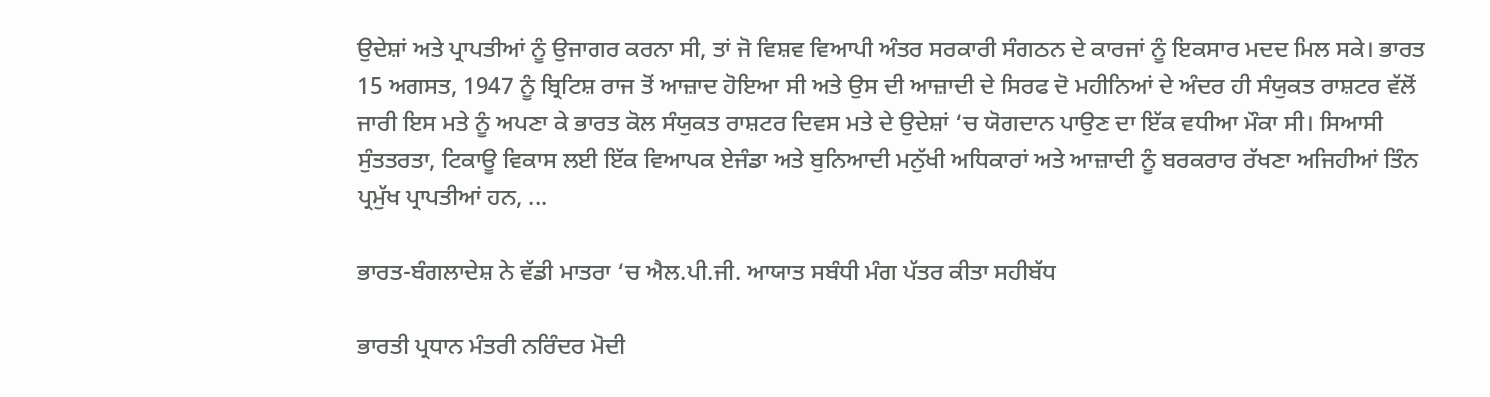ਉਦੇਸ਼ਾਂ ਅਤੇ ਪ੍ਰਾਪਤੀਆਂ ਨੂੰ ਉਜਾਗਰ ਕਰਨਾ ਸੀ, ਤਾਂ ਜੋ ਵਿਸ਼ਵ ਵਿਆਪੀ ਅੰਤਰ ਸਰਕਾਰੀ ਸੰਗਠਨ ਦੇ ਕਾਰਜਾਂ ਨੂੰ ਇਕਸਾਰ ਮਦਦ ਮਿਲ ਸਕੇ। ਭਾਰਤ 15 ਅਗਸਤ, 1947 ਨੂੰ ਬ੍ਰਿਟਿਸ਼ ਰਾਜ ਤੋਂ ਆਜ਼ਾਦ ਹੋਇਆ ਸੀ ਅਤੇ ਉਸ ਦੀ ਆਜ਼ਾਦੀ ਦੇ ਸਿਰਫ ਦੋ ਮਹੀਨਿਆਂ ਦੇ ਅੰਦਰ ਹੀ ਸੰਯੁਕਤ ਰਾਸ਼ਟਰ ਵੱਲੋਂ ਜਾਰੀ ਇਸ ਮਤੇ ਨੂੰ ਅਪਣਾ ਕੇ ਭਾਰਤ ਕੋਲ ਸੰਯੁਕਤ ਰਾਸ਼ਟਰ ਦਿਵਸ ਮਤੇ ਦੇ ਉਦੇਸ਼ਾਂ ‘ਚ ਯੋਗਦਾਨ ਪਾਉਣ ਦਾ ਇੱਕ ਵਧੀਆ ਮੌਕਾ ਸੀ। ਸਿਆਸੀ ਸੁੰਤਤਰਤਾ, ਟਿਕਾਊ ਵਿਕਾਸ ਲਈ ਇੱਕ ਵਿਆਪਕ ਏਜੰਡਾ ਅਤੇ ਬੁਨਿਆਦੀ ਮਨੁੱਖੀ ਅਧਿਕਾਰਾਂ ਅਤੇ ਆਜ਼ਾਦੀ ਨੂੰ ਬਰਕਰਾਰ ਰੱਖਣਾ ਅਜਿਹੀਆਂ ਤਿੰਨ ਪ੍ਰਮੁੱਖ ਪ੍ਰਾਪਤੀਆਂ ਹਨ, ...

ਭਾਰਤ-ਬੰਗਲਾਦੇਸ਼ ਨੇ ਵੱਡੀ ਮਾਤਰਾ ‘ਚ ਐਲ.ਪੀ.ਜੀ. ਆਯਾਤ ਸਬੰਧੀ ਮੰਗ ਪੱਤਰ ਕੀਤਾ ਸਹੀਬੱਧ

ਭਾਰਤੀ ਪ੍ਰਧਾਨ ਮੰਤਰੀ ਨਰਿੰਦਰ ਮੋਦੀ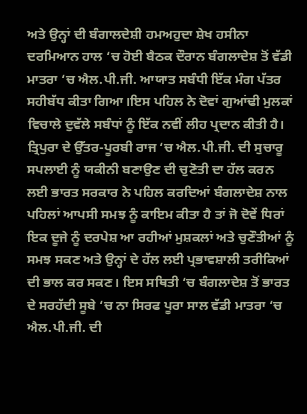ਅਤੇ ਉਨ੍ਹਾਂ ਦੀ ਬੰਗਾਲਦੇਸ਼ੀ ਹਮਅਹੁਦਾ ਸ਼ੇਖ ਹਸੀਨਾ ਦਰਮਿਆਨ ਹਾਲ ‘ਚ ਹੋਈ ਬੈਠਕ ਦੌਰਾਨ ਬੰਗਲਾਦੇਸ਼ ਤੋਂ ਵੱਡੀ ਮਾਤਰਾ ‘ਚ ਐਲ.ਪੀ.ਜੀ. ਆਯਾਤ ਸਬੰਧੀ ਇੱਕ ਮੰਗ ਪੱਤਰ ਸਹੀਬੱਧ ਕੀਤਾ ਗਿਆ।ਇਸ ਪਹਿਲ ਨੇ ਦੋਵਾਂ ਗੁਆਂਢੀ ਮੁਲਕਾਂ ਵਿਚਾਲੇ ਦੁਵੱਲੇ ਸਬੰਧਾਂ ਨੂੰ ਇੱਕ ਨਵੀਂ ਲੀਹ ਪ੍ਰਦਾਨ ਕੀਤੀ ਹੈ। ਤ੍ਰਿਪੁਰਾ ਦੇ ਉੱਤਰ-ਪੂਰਬੀ ਰਾਜ ‘ਚ ਐਲ.ਪੀ.ਜੀ. ਦੀ ਸੁਚਾਰੂ ਸਪਲਾਈ ਨੂੰ ਯਕੀਨੀ ਬਣਾਉਣ ਦੀ ਚੁਣੋਤੀ ਦਾ ਹੱਲ ਕਰਨ ਲਈ ਭਾਰਤ ਸਰਕਾਰ ਨੇ ਪਹਿਲ ਕਰਦਿਆਂ ਬੰਗਲਾਦੇਸ਼ ਨਾਲ ਪਹਿਲਾਂ ਆਪਸੀ ਸਮਝ ਨੂੰ ਕਾਇਮ ਕੀਤਾ ਹੈ ਤਾਂ ਜੋ ਦੋਵੇਂ ਧਿਰਾਂ ਇਕ ਦੂਜੇ ਨੂੰ ਦਰਪੇਸ਼ ਆ ਰਹੀਆਂ ਮੁਸ਼ਕਲਾਂ ਅਤੇ ਚੁਣੌਤੀਆਂ ਨੂੰ ਸਮਝ ਸਕਣ ਅਤੇ ਉਨ੍ਹਾਂ ਦੇ ਹੱਲ ਲਈ ਪ੍ਰਭਾਵਸ਼ਾਲੀ ਤਰੀਕਿਆਂ ਦੀ ਭਾਲ ਕਰ ਸਕਣ। ਇਸ ਸਥਿਤੀ ‘ਚ ਬੰਗਲਾਦੇਸ਼ ਤੋਂ ਭਾਰਤ ਦੇ ਸਰਹੱਦੀ ਸੂਬੇ ‘ਚ ਨਾ ਸਿਰਫ ਪੂਰਾ ਸਾਲ ਵੱਡੀ ਮਾਤਰਾ ‘ਚ ਐਲ.ਪੀ.ਜੀ. ਦੀ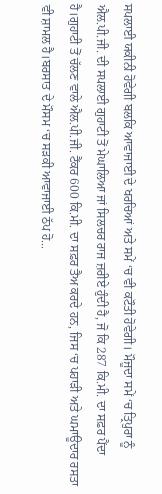ਸਪਲਾਈ ਯਕੀਨੀ ਹੋਵੇਗੀ ਬਲਕਿ ਆਵਾਜਾਈ ਦੇ ਖਰਚਿਆਂ ਅਤੇ ਸਮੇਂ ‘ਚ ਵੀ ਕਟੌਤੀ ਹੋਵੇਗੀ। ਮੌਜੂਦਾ ਸਮੇਂ ‘ਚ ਤ੍ਰਿਪੁਰਾ ਨੂੰ ਐਲ.ਪੀ.ਜੀ. ਦੀ ਸਪਲਾਈ ਗੁਹਾਟੀ ਤੋਂ ਮੇਘਾਲਿਆ ਜਾਂ ਸਿਲਚਰ ਰਾਜ ਜ਼ਰੀਏ ਹੁੰਦੀ ਹੈ, ਜੋ ਕਿ 287 ਕਿ.ਮੀ. ਦਾ ਸਫ਼ਰ ਪੈਂਦਾ ਹੈ।ਗੁਹਾਟੀ ਤੋਂ ਚੱਲਣ ਵਾਲੇ ਐਲ.ਪੀ.ਜੀ. ਟੈਂਕਰ 600 ਕਿ.ਮੀ. ਦਾ ਸਫ਼ਰ ਤੈਅ ਕਰਦੇ ਹਨ, ਜਿਸ ‘ਚ ਪਹਾੜੀ ਅਤੇ ਘਮਾਊਦਾਰ ਰਸਤਾ ਵੀ ਸ਼ਾਮਲ ਹੈ।ਬਰਸਾਤ ਦੇ ਮੌਸਮ ‘ਚ ਸੜਕੀ ਆਵਾਜਾਈ ਠੱਪ ਹੋ...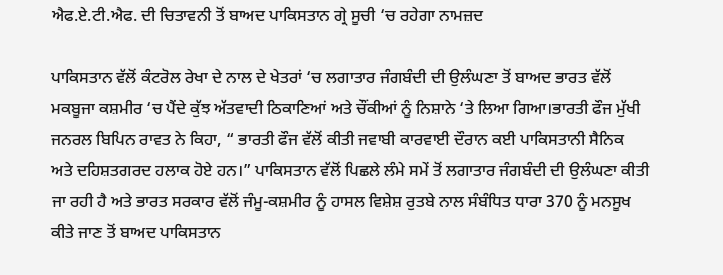ਐਫ.ਏ.ਟੀ.ਐਫ. ਦੀ ਚਿਤਾਵਨੀ ਤੋਂ ਬਾਅਦ ਪਾਕਿਸਤਾਨ ਗ੍ਰੇ ਸੂਚੀ ‘ਚ ਰਹੇਗਾ ਨਾਮਜ਼ਦ

ਪਾਕਿਸਤਾਨ ਵੱਲੋਂ ਕੰਟਰੋਲ ਰੇਖਾ ਦੇ ਨਾਲ ਦੇ ਖੇਤਰਾਂ ‘ਚ ਲਗਾਤਾਰ ਜੰਗਬੰਦੀ ਦੀ ਉਲੰਘਣਾ ਤੋਂ ਬਾਅਦ ਭਾਰਤ ਵੱਲੋਂ ਮਕਬੂਜਾ ਕਸ਼ਮੀਰ ‘ਚ ਪੈਂਦੇ ਕੁੱਝ ਅੱਤਵਾਦੀ ਠਿਕਾਣਿਆਂ ਅਤੇ ਚੌਂਕੀਆਂ ਨੂੰ ਨਿਸ਼ਾਨੇ ‘ਤੇ ਲਿਆ ਗਿਆ।ਭਾਰਤੀ ਫੌਜ ਮੁੱਖੀ ਜਨਰਲ ਬਿਪਿਨ ਰਾਵਤ ਨੇ ਕਿਹਾ, “ ਭਾਰਤੀ ਫੌਜ ਵੱਲੋਂ ਕੀਤੀ ਜਵਾਬੀ ਕਾਰਵਾਈ ਦੌਰਾਨ ਕਈ ਪਾਕਿਸਤਾਨੀ ਸੈਨਿਕ ਅਤੇ ਦਹਿਸ਼ਤਗਰਦ ਹਲਾਕ ਹੋਏ ਹਨ।” ਪਾਕਿਸਤਾਨ ਵੱਲੋਂ ਪਿਛਲੇ ਲੰਮੇ ਸਮੇਂ ਤੋਂ ਲਗਾਤਾਰ ਜੰਗਬੰਦੀ ਦੀ ਉਲੰਘਣਾ ਕੀਤੀ ਜਾ ਰਹੀ ਹੈ ਅਤੇ ਭਾਰਤ ਸਰਕਾਰ ਵੱਲੋਂ ਜੰਮੂ-ਕਸ਼ਮੀਰ ਨੂੰ ਹਾਸਲ ਵਿਸ਼ੇਸ਼ ਰੁਤਬੇ ਨਾਲ ਸੰਬੰਧਿਤ ਧਾਰਾ 370 ਨੂੰ ਮਨਸੂਖ ਕੀਤੇ ਜਾਣ ਤੋਂ ਬਾਅਦ ਪਾਕਿਸਤਾਨ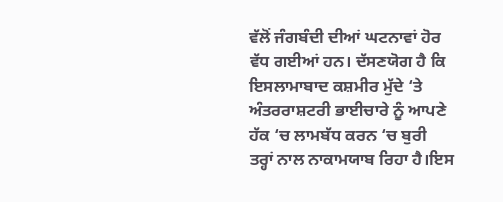ਵੱਲੋਂ ਜੰਗਬੰਦੀ ਦੀਆਂ ਘਟਨਾਵਾਂ ਹੋਰ ਵੱਧ ਗਈਆਂ ਹਨ। ਦੱਸਣਯੋਗ ਹੈ ਕਿ ਇਸਲਾਮਾਬਾਦ ਕਸ਼ਮੀਰ ਮੁੱਦੇ ‘ਤੇ ਅੰਤਰਰਾਸ਼ਟਰੀ ਭਾਈਚਾਰੇ ਨੂੰ ਆਪਣੇ ਹੱਕ ‘ਚ ਲਾਮਬੱਧ ਕਰਨ ‘ਚ ਬੁਰੀ ਤਰ੍ਹਾਂ ਨਾਲ ਨਾਕਾਮਯਾਬ ਰਿਹਾ ਹੈ।ਇਸ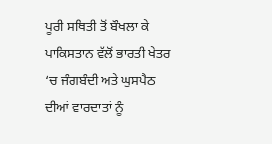ਪੂਰੀ ਸਥਿਤੀ ਤੋਂ ਬੌਖਲਾ ਕੇ ਪਾਕਿਸਤਾਨ ਵੱਲੋਂ ਭਾਰਤੀ ਖੇਤਰ ‘ਚ ਜੰਗਬੰਦੀ ਅਤੇ ਘੁਸਪੈਠ ਦੀਆਂ ਵਾਰਦਾਤਾਂ ਨੂੰ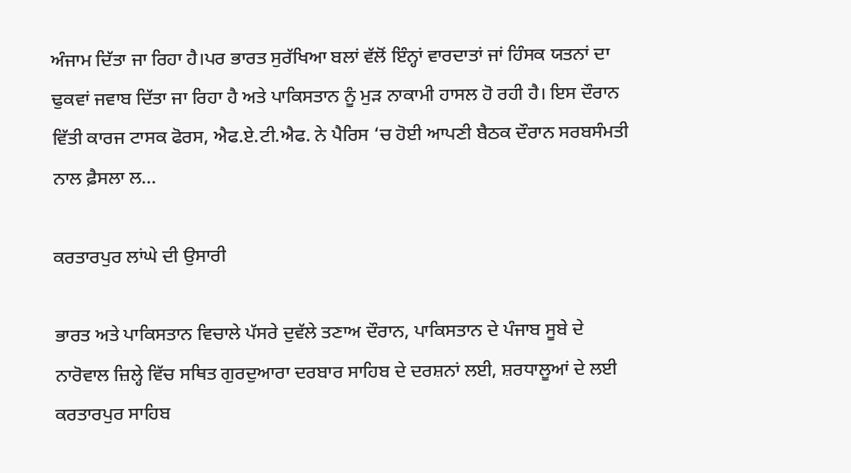ਅੰਜਾਮ ਦਿੱਤਾ ਜਾ ਰਿਹਾ ਹੈ।ਪਰ ਭਾਰਤ ਸੁਰੱਖਿਆ ਬਲਾਂ ਵੱਲੋਂ ਇੰਨ੍ਹਾਂ ਵਾਰਦਾਤਾਂ ਜਾਂ ਹਿੰਸਕ ਯਤਨਾਂ ਦਾ ਢੁਕਵਾਂ ਜਵਾਬ ਦਿੱਤਾ ਜਾ ਰਿਹਾ ਹੈ ਅਤੇ ਪਾਕਿਸਤਾਨ ਨੂੰ ਮੁੜ ਨਾਕਾਮੀ ਹਾਸਲ ਹੋ ਰਹੀ ਹੈ। ਇਸ ਦੌਰਾਨ ਵਿੱਤੀ ਕਾਰਜ ਟਾਸਕ ਫੋਰਸ, ਐਫ.ਏ.ਟੀ.ਐਫ. ਨੇ ਪੈਰਿਸ ‘ਚ ਹੋਈ ਆਪਣੀ ਬੈਠਕ ਦੌਰਾਨ ਸਰਬਸੰਮਤੀ ਨਾਲ ਫ਼ੈਸਲਾ ਲ...

ਕਰਤਾਰਪੁਰ ਲਾਂਘੇ ਦੀ ਉਸਾਰੀ

ਭਾਰਤ ਅਤੇ ਪਾਕਿਸਤਾਨ ਵਿਚਾਲੇ ਪੱਸਰੇ ਦੁਵੱਲੇ ਤਣਾਅ ਦੌਰਾਨ, ਪਾਕਿਸਤਾਨ ਦੇ ਪੰਜਾਬ ਸੂਬੇ ਦੇ ਨਾਰੋਵਾਲ ਜ਼ਿਲ੍ਹੇ ਵਿੱਚ ਸਥਿਤ ਗੁਰਦੁਆਰਾ ਦਰਬਾਰ ਸਾਹਿਬ ਦੇ ਦਰਸ਼ਨਾਂ ਲਈ, ਸ਼ਰਧਾਲੂਆਂ ਦੇ ਲਈ ਕਰਤਾਰਪੁਰ ਸਾਹਿਬ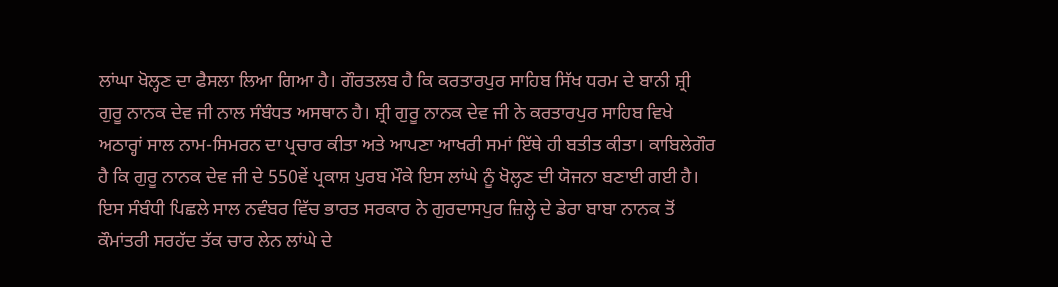ਲਾਂਘਾ ਖੋਲ੍ਹਣ ਦਾ ਫੈਸਲਾ ਲਿਆ ਗਿਆ ਹੈ। ਗੌਰਤਲਬ ਹੈ ਕਿ ਕਰਤਾਰਪੁਰ ਸਾਹਿਬ ਸਿੱਖ ਧਰਮ ਦੇ ਬਾਨੀ ਸ਼੍ਰੀ ਗੁਰੂ ਨਾਨਕ ਦੇਵ ਜੀ ਨਾਲ ਸੰਬੰਧਤ ਅਸਥਾਨ ਹੈ। ਸ਼੍ਰੀ ਗੁਰੂ ਨਾਨਕ ਦੇਵ ਜੀ ਨੇ ਕਰਤਾਰਪੁਰ ਸਾਹਿਬ ਵਿਖੇ ਅਠਾਰ੍ਹਾਂ ਸਾਲ ਨਾਮ-ਸਿਮਰਨ ਦਾ ਪ੍ਰਚਾਰ ਕੀਤਾ ਅਤੇ ਆਪਣਾ ਆਖਰੀ ਸਮਾਂ ਇੱਥੇ ਹੀ ਬਤੀਤ ਕੀਤਾ। ਕਾਬਿਲੇਗੌਰ ਹੈ ਕਿ ਗੁਰੂ ਨਾਨਕ ਦੇਵ ਜੀ ਦੇ 550ਵੇਂ ਪ੍ਰਕਾਸ਼ ਪੁਰਬ ਮੌਕੇ ਇਸ ਲਾਂਘੇ ਨੂੰ ਖੋਲ੍ਹਣ ਦੀ ਯੋਜਨਾ ਬਣਾਈ ਗਈ ਹੈ। ਇਸ ਸੰਬੰਧੀ ਪਿਛਲੇ ਸਾਲ ਨਵੰਬਰ ਵਿੱਚ ਭਾਰਤ ਸਰਕਾਰ ਨੇ ਗੁਰਦਾਸਪੁਰ ਜ਼ਿਲ੍ਹੇ ਦੇ ਡੇਰਾ ਬਾਬਾ ਨਾਨਕ ਤੋਂ ਕੌਮਾਂਤਰੀ ਸਰਹੱਦ ਤੱਕ ਚਾਰ ਲੇਨ ਲਾਂਘੇ ਦੇ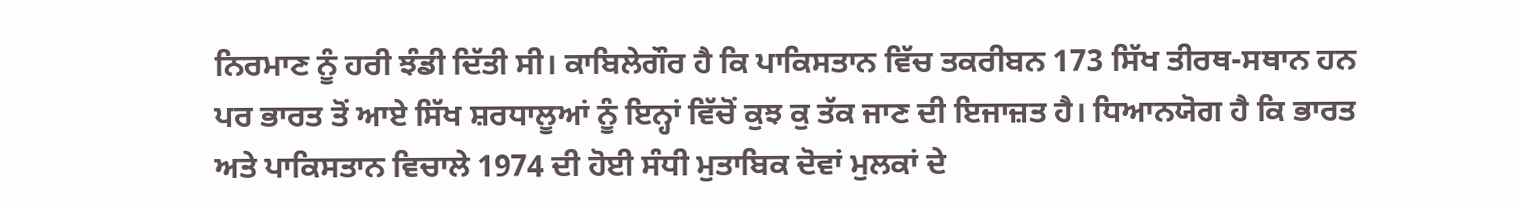ਨਿਰਮਾਣ ਨੂੰ ਹਰੀ ਝੰਡੀ ਦਿੱਤੀ ਸੀ। ਕਾਬਿਲੇਗੌਰ ਹੈ ਕਿ ਪਾਕਿਸਤਾਨ ਵਿੱਚ ਤਕਰੀਬਨ 173 ਸਿੱਖ ਤੀਰਥ-ਸਥਾਨ ਹਨ ਪਰ ਭਾਰਤ ਤੋਂ ਆਏ ਸਿੱਖ ਸ਼ਰਧਾਲੂਆਂ ਨੂੰ ਇਨ੍ਹਾਂ ਵਿੱਚੋਂ ਕੁਝ ਕੁ ਤੱਕ ਜਾਣ ਦੀ ਇਜਾਜ਼ਤ ਹੈ। ਧਿਆਨਯੋਗ ਹੈ ਕਿ ਭਾਰਤ ਅਤੇ ਪਾਕਿਸਤਾਨ ਵਿਚਾਲੇ 1974 ਦੀ ਹੋਈ ਸੰਧੀ ਮੁਤਾਬਿਕ ਦੋਵਾਂ ਮੁਲਕਾਂ ਦੇ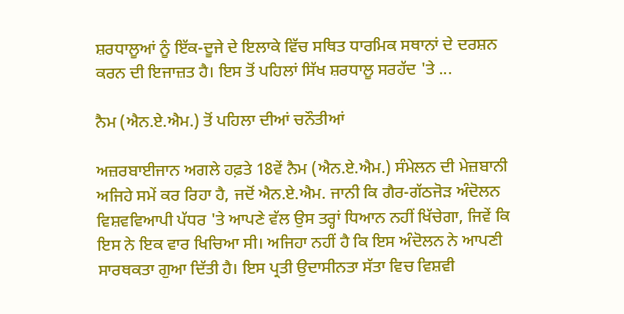ਸ਼ਰਧਾਲੂਆਂ ਨੂੰ ਇੱਕ-ਦੂਜੇ ਦੇ ਇਲਾਕੇ ਵਿੱਚ ਸਥਿਤ ਧਾਰਮਿਕ ਸਥਾਨਾਂ ਦੇ ਦਰਸ਼ਨ ਕਰਨ ਦੀ ਇਜਾਜ਼ਤ ਹੈ। ਇਸ ਤੋਂ ਪਹਿਲਾਂ ਸਿੱਖ ਸ਼ਰਧਾਲੂ ਸਰਹੱਦ 'ਤੇ ...

ਨੈਮ (ਐਨ.ਏ.ਐਮ.) ਤੋਂ ਪਹਿਲਾ ਦੀਆਂ ਚਨੌਤੀਆਂ

ਅਜ਼ਰਬਾਈਜਾਨ ਅਗਲੇ ਹਫ਼ਤੇ 18ਵੇਂ ਨੈਮ (ਐਨ.ਏ.ਐਮ.) ਸੰਮੇਲਨ ਦੀ ਮੇਜ਼ਬਾਨੀ ਅਜਿਹੇ ਸਮੇਂ ਕਰ ਰਿਹਾ ਹੈ, ਜਦੋਂ ਐਨ.ਏ.ਐਮ. ਜਾਨੀ ਕਿ ਗੈਰ-ਗੱਠਜੋੜ ਅੰਦੋਲਨ ਵਿਸ਼ਵਵਿਆਪੀ ਪੱਧਰ 'ਤੇ ਆਪਣੇ ਵੱਲ ਉਸ ਤਰ੍ਹਾਂ ਧਿਆਨ ਨਹੀਂ ਖਿੱਚੇਗਾ, ਜਿਵੇਂ ਕਿ ਇਸ ਨੇ ਇਕ ਵਾਰ ਖਿਚਿਆ ਸੀ। ਅਜਿਹਾ ਨਹੀਂ ਹੈ ਕਿ ਇਸ ਅੰਦੋਲਨ ਨੇ ਆਪਣੀ ਸਾਰਥਕਤਾ ਗੁਆ ਦਿੱਤੀ ਹੈ। ਇਸ ਪ੍ਰਤੀ ਉਦਾਸੀਨਤਾ ਸੱਤਾ ਵਿਚ ਵਿਸ਼ਵੀ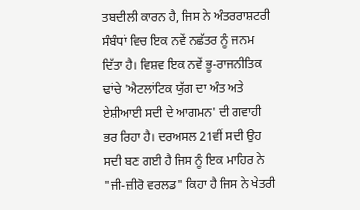ਤਬਦੀਲੀ ਕਾਰਨ ਹੈ, ਜਿਸ ਨੇ ਅੰਤਰਰਾਸ਼ਟਰੀ ਸੰਬੰਧਾਂ ਵਿਚ ਇਕ ਨਵੇਂ ਨਛੱਤਰ ਨੂੰ ਜਨਮ ਦਿੱਤਾ ਹੈ। ਵਿਸ਼ਵ ਇਕ ਨਵੇਂ ਭੂ-ਰਾਜਨੀਤਿਕ ਢਾਂਚੇ 'ਐਟਲਾਂਟਿਕ ਯੁੱਗ ਦਾ ਅੰਤ ਅਤੇ ਏਸ਼ੀਆਈ ਸਦੀ ਦੇ ਆਗਮਨ' ਦੀ ਗਵਾਹੀ ਭਰ ਰਿਹਾ ਹੈ। ਦਰਅਸਲ 21ਵੀਂ ਸਦੀ ਉਹ ਸਦੀ ਬਣ ਗਈ ਹੈ ਜਿਸ ਨੂੰ ਇਕ ਮਾਹਿਰ ਨੇ "ਜੀ-ਜ਼ੀਰੋ ਵਰਲਡ" ਕਿਹਾ ਹੈ ਜਿਸ ਨੇ ਖੇਤਰੀ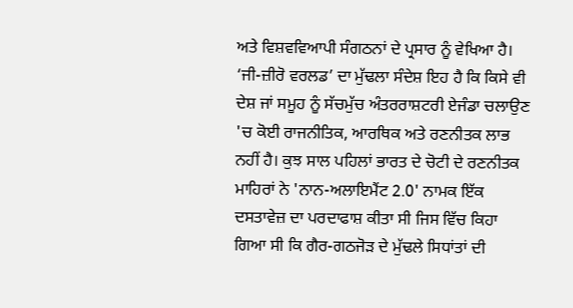ਅਤੇ ਵਿਸ਼ਵਵਿਆਪੀ ਸੰਗਠਨਾਂ ਦੇ ਪ੍ਰਸਾਰ ਨੂੰ ਵੇਖਿਆ ਹੈ। ‘ਜੀ-ਜ਼ੀਰੋ ਵਰਲਡ’ ਦਾ ਮੁੱਢਲਾ ਸੰਦੇਸ਼ ਇਹ ਹੈ ਕਿ ਕਿਸੇ ਵੀ ਦੇਸ਼ ਜਾਂ ਸਮੂਹ ਨੂੰ ਸੱਚਮੁੱਚ ਅੰਤਰਰਾਸ਼ਟਰੀ ਏਜੰਡਾ ਚਲਾਉਣ 'ਚ ਕੋਈ ਰਾਜਨੀਤਿਕ, ਆਰਥਿਕ ਅਤੇ ਰਣਨੀਤਕ ਲਾਭ ਨਹੀਂ ਹੈ। ਕੁਝ ਸਾਲ ਪਹਿਲਾਂ ਭਾਰਤ ਦੇ ਚੋਟੀ ਦੇ ਰਣਨੀਤਕ ਮਾਹਿਰਾਂ ਨੇ 'ਨਾਨ-ਅਲਾਇਮੈਂਟ 2.0' ਨਾਮਕ ਇੱਕ ਦਸਤਾਵੇਜ਼ ਦਾ ਪਰਦਾਫਾਸ਼ ਕੀਤਾ ਸੀ ਜਿਸ ਵਿੱਚ ਕਿਹਾ ਗਿਆ ਸੀ ਕਿ ਗੈਰ-ਗਠਜੋੜ ਦੇ ਮੁੱਢਲੇ ਸਿਧਾਂਤਾਂ ਦੀ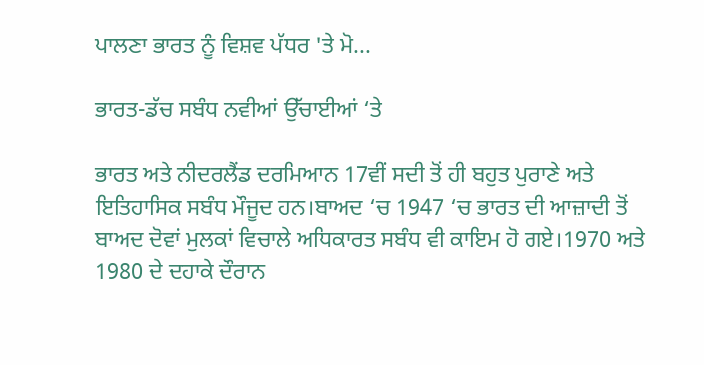ਪਾਲਣਾ ਭਾਰਤ ਨੂੰ ਵਿਸ਼ਵ ਪੱਧਰ 'ਤੇ ਮੋ...

ਭਾਰਤ-ਡੱਚ ਸਬੰਧ ਨਵੀਆਂ ਉੱਚਾਈਆਂ ‘ਤੇ

ਭਾਰਤ ਅਤੇ ਨੀਦਰਲੈਂਡ ਦਰਮਿਆਨ 17ਵੀਂ ਸਦੀ ਤੋਂ ਹੀ ਬਹੁਤ ਪੁਰਾਣੇ ਅਤੇ ਇਤਿਹਾਸਿਕ ਸਬੰਧ ਮੌਜੂਦ ਹਨ।ਬਾਅਦ ‘ਚ 1947 ‘ਚ ਭਾਰਤ ਦੀ ਆਜ਼ਾਦੀ ਤੋਂ ਬਾਅਦ ਦੋਵਾਂ ਮੁਲਕਾਂ ਵਿਚਾਲੇ ਅਧਿਕਾਰਤ ਸਬੰਧ ਵੀ ਕਾਇਮ ਹੋ ਗਏ।1970 ਅਤੇ 1980 ਦੇ ਦਹਾਕੇ ਦੌਰਾਨ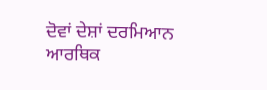ਦੋਵਾਂ ਦੇਸ਼ਾਂ ਦਰਮਿਆਨ ਆਰਥਿਕ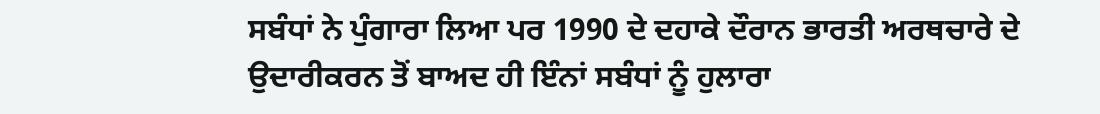ਸਬੰਧਾਂ ਨੇ ਪੁੰਗਾਰਾ ਲਿਆ ਪਰ 1990 ਦੇ ਦਹਾਕੇ ਦੌਰਾਨ ਭਾਰਤੀ ਅਰਥਚਾਰੇ ਦੇ ਉਦਾਰੀਕਰਨ ਤੋਂ ਬਾਅਦ ਹੀ ਇੰਨਾਂ ਸਬੰਧਾਂ ਨੂੰ ਹੁਲਾਰਾ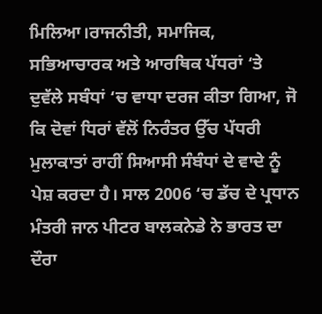ਮਿਲਿਆ।ਰਾਜਨੀਤੀ, ਸਮਾਜਿਕ, ਸਭਿਆਚਾਰਕ ਅਤੇ ਆਰਥਿਕ ਪੱਧਰਾਂ ‘ਤੇ ਦੁਵੱਲੇ ਸਬੰਧਾਂ ‘ਚ ਵਾਧਾ ਦਰਜ ਕੀਤਾ ਗਿਆ, ਜੋ ਕਿ ਦੋਵਾਂ ਧਿਰਾਂ ਵੱਲੋਂ ਨਿਰੰਤਰ ਉੱਚ ਪੱਧਰੀ ਮੁਲਾਕਾਤਾਂ ਰਾਹੀਂ ਸਿਆਸੀ ਸੰਬੰਧਾਂ ਦੇ ਵਾਦੇ ਨੂੰ ਪੇਸ਼ ਕਰਦਾ ਹੈ। ਸਾਲ 2006 ‘ਚ ਡੱਚ ਦੇ ਪ੍ਰਧਾਨ ਮੰਤਰੀ ਜਾਨ ਪੀਟਰ ਬਾਲਕਨੇਡੇ ਨੇ ਭਾਰਤ ਦਾ ਦੌਰਾ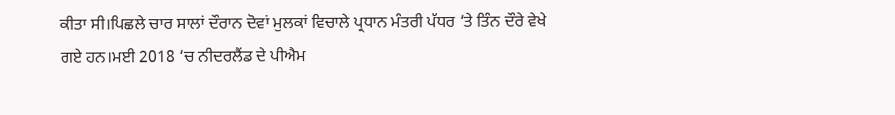ਕੀਤਾ ਸੀ।ਪਿਛਲੇ ਚਾਰ ਸਾਲਾਂ ਦੌਰਾਨ ਦੋਵਾਂ ਮੁਲਕਾਂ ਵਿਚਾਲੇ ਪ੍ਰਧਾਨ ਮੰਤਰੀ ਪੱਧਰ ‘ਤੇ ਤਿੰਨ ਦੌਰੇ ਵੇਖੇ ਗਏ ਹਨ।ਮਈ 2018 ‘ਚ ਨੀਦਰਲੈਂਡ ਦੇ ਪੀਐਮ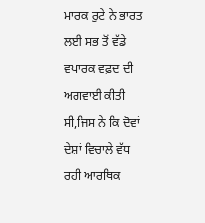ਮਾਰਕ ਰੁਟੇ ਨੇ ਭਾਰਤ ਲਈ ਸਭ ਤੋਂ ਵੱਡੇ ਵਪਾਰਕ ਵਫ਼ਦ ਦੀ ਅਗਵਾਈ ਕੀਤੀ ਸੀ,ਜਿਸ ਨੇ ਕਿ ਦੋਵਾਂ ਦੇਸ਼ਾਂ ਵਿਚਾਲੇ ਵੱਧ ਰਹੀ ਆਰਥਿਕ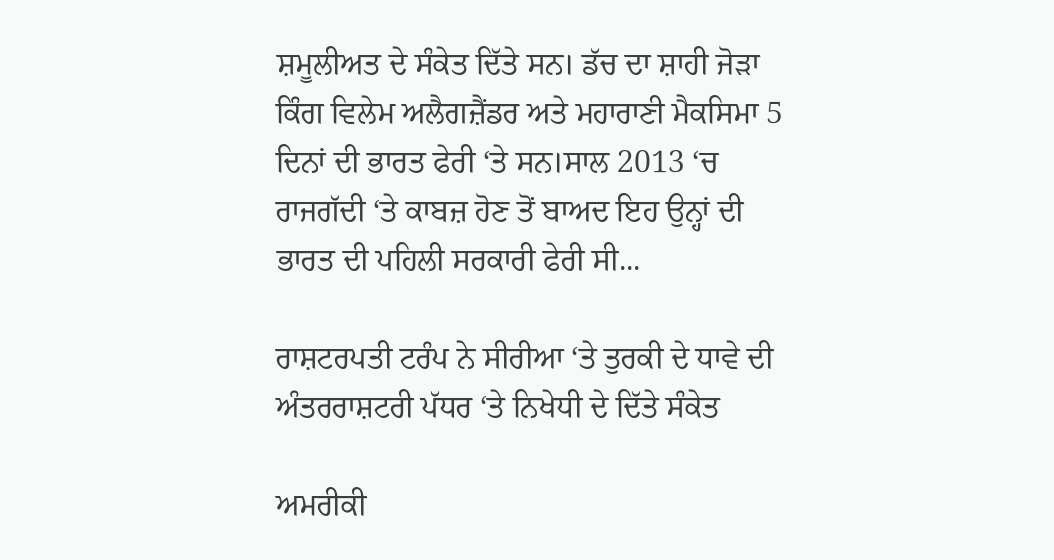ਸ਼ਮੂਲੀਅਤ ਦੇ ਸੰਕੇਤ ਦਿੱਤੇ ਸਨ। ਡੱਚ ਦਾ ਸ਼ਾਹੀ ਜੋੜਾ ਕਿੰਗ ਵਿਲੇਮ ਅਲੈਗਜ਼ੈਂਡਰ ਅਤੇ ਮਹਾਰਾਣੀ ਮੈਕਸਿਮਾ 5 ਦਿਨਾਂ ਦੀ ਭਾਰਤ ਫੇਰੀ ‘ਤੇ ਸਨ।ਸਾਲ 2013 ‘ਚ ਰਾਜਗੱਦੀ ‘ਤੇ ਕਾਬਜ਼ ਹੋਣ ਤੋਂ ਬਾਅਦ ਇਹ ਉਨ੍ਹਾਂ ਦੀ ਭਾਰਤ ਦੀ ਪਹਿਲੀ ਸਰਕਾਰੀ ਫੇਰੀ ਸੀ...

ਰਾਸ਼ਟਰਪਤੀ ਟਰੰਪ ਨੇ ਸੀਰੀਆ ‘ਤੇ ਤੁਰਕੀ ਦੇ ਧਾਵੇ ਦੀ ਅੰਤਰਰਾਸ਼ਟਰੀ ਪੱਧਰ ‘ਤੇ ਨਿਖੇਧੀ ਦੇ ਦਿੱਤੇ ਸੰਕੇਤ

ਅਮਰੀਕੀ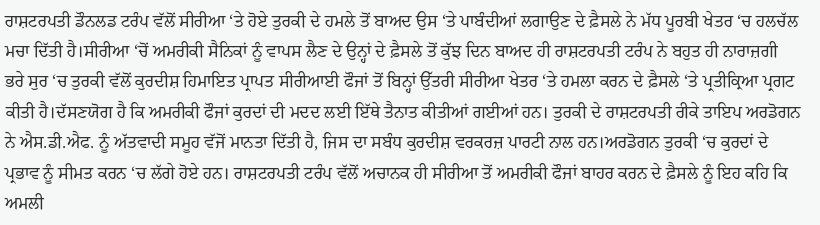ਰਾਸ਼ਟਰਪਤੀ ਡੌਨਲਡ ਟਰੰਪ ਵੱਲੋਂ ਸੀਰੀਆ ‘ਤੇ ਹੋਏ ਤੁਰਕੀ ਦੇ ਹਮਲੇ ਤੋਂ ਬਾਅਦ ਉਸ ‘ਤੇ ਪਾਬੰਦੀਆਂ ਲਗਾਉਣ ਦੇ ਫ਼ੈਸਲੇ ਨੇ ਮੱਧ ਪੂਰਬੀ ਖੇਤਰ ‘ਚ ਹਲਚੱਲ ਮਚਾ ਦਿੱਤੀ ਹੈ।ਸੀਰੀਆ ‘ਚੋਂ ਅਮਰੀਕੀ ਸੈਨਿਕਾਂ ਨੂੰ ਵਾਪਸ ਲੈਣ ਦੇ ਉਨ੍ਹਾਂ ਦੇ ਫ਼ੈਸਲੇ ਤੋਂ ਕੁੱਝ ਦਿਨ ਬਾਅਦ ਹੀ ਰਾਸ਼ਟਰਪਤੀ ਟਰੰਪ ਨੇ ਬਹੁਤ ਹੀ ਨਾਰਾਜ਼ਗੀ ਭਰੇ ਸੁਰ ‘ਚ ਤੁਰਕੀ ਵੱਲੋਂ ਕੁਰਦੀਸ਼ ਹਿਮਾਇਤ ਪ੍ਰਾਪਤ ਸੀਰੀਆਈ ਫੌਜਾਂ ਤੋਂ ਬਿਨ੍ਹਾਂ ਉੱਤਰੀ ਸੀਰੀਆ ਖੇਤਰ ‘ਤੇ ਹਮਲਾ ਕਰਨ ਦੇ ਫ਼ੈਸਲੇ ‘ਤੇ ਪ੍ਰਤੀਕ੍ਰਿਆ ਪ੍ਰਗਟ ਕੀਤੀ ਹੈ।ਦੱਸਣਯੋਗ ਹੈ ਕਿ ਅਮਰੀਕੀ ਫੌਜਾਂ ਕੁਰਦਾਂ ਦੀ ਮਦਦ ਲਈ ਇੱਥੇ ਤੈਨਾਤ ਕੀਤੀਆਂ ਗਈਆਂ ਹਨ। ਤੁਰਕੀ ਦੇ ਰਾਸ਼ਟਰਪਤੀ ਰੀਕੇ ਤਾਇਪ ਅਰਡੋਗਨ ਨੇ ਐਸ.ਡੀ.ਐਫ. ਨੂੰ ਅੱਤਵਾਦੀ ਸਮੂਹ ਵੱਜੋਂ ਮਾਨਤਾ ਦਿੱਤੀ ਹੈ, ਜਿਸ ਦਾ ਸਬੰਧ ਕੁਰਦੀਸ਼ ਵਰਕਰਜ਼ ਪਾਰਟੀ ਨਾਲ ਹਨ।ਅਰਡੋਗਨ ਤੁਰਕੀ ‘ਚ ਕੁਰਦਾਂ ਦੇ ਪ੍ਰਭਾਵ ਨੂੰ ਸੀਮਤ ਕਰਨ ‘ਚ ਲੱਗੇ ਹੋਏ ਹਨ। ਰਾਸ਼ਟਰਪਤੀ ਟਰੰਪ ਵੱਲੋਂ ਅਚਾਨਕ ਹੀ ਸੀਰੀਆ ਤੋਂ ਅਮਰੀਕੀ ਫੌਜਾਂ ਬਾਹਰ ਕਰਨ ਦੇ ਫ਼ੈਸਲੇ ਨੂੰ ਇਹ ਕਹਿ ਕਿ ਅਮਲੀ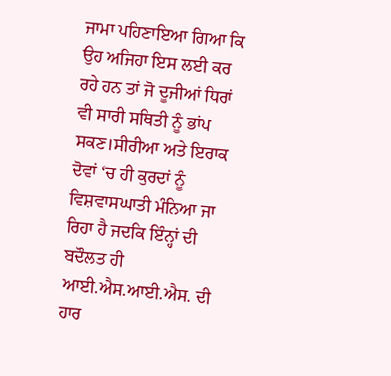ਜਾਮਾ ਪਹਿਣਾਇਆ ਗਿਆ ਕਿ ਉਹ ਅਜਿਹਾ ਇਸ ਲਈ ਕਰ ਰਹੇ ਹਨ ਤਾਂ ਜੋ ਦੂਜੀਆਂ ਧਿਰਾਂ ਵੀ ਸਾਰੀ ਸਥਿਤੀ ਨੂੰ ਭਾਂਪ ਸਕਣ।ਸੀਰੀਆ ਅਤੇ ਇਰਾਕ ਦੋਵਾਂ ‘ਚ ਹੀ ਕੁਰਦਾਂ ਨੂੰ ਵਿਸ਼ਵਾਸਘਾਤੀ ਮੰਨਿਆ ਜਾ ਰਿਹਾ ਹੈ ਜਦਕਿ ਇੰਨ੍ਹਾਂ ਦੀ ਬਦੌਲਤ ਹੀ ਆਈ.ਐਸ.ਆਈ.ਐਸ. ਦੀ ਹਾਰ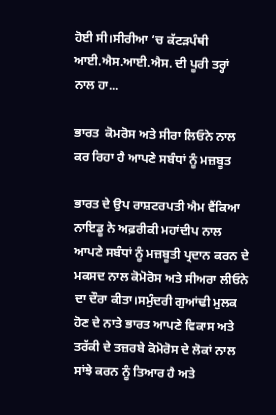ਹੋਈ ਸੀ।ਸੀਰੀਆ ‘ਚ ਕੱਟੜਪੰਥੀ ਆਈ.ਐਸ.ਆਈ.ਐਸ. ਦੀ ਪੂਰੀ ਤਰ੍ਹਾਂ ਨਾਲ ਹਾ...

ਭਾਰਤ  ਕੋਮਰੋਸ ਅਤੇ ਸੀਰਾ ਲਿਓਨੇ ਨਾਲ ਕਰ ਰਿਹਾ ਹੈ ਆਪਣੇ ਸਬੰਧਾਂ ਨੂੰ ਮਜ਼ਬੂਤ

ਭਾਰਤ ਦੇ ਉਪ ਰਾਸ਼ਟਰਪਤੀ ਐਮ ਵੈਂਕਿਆ ਨਾਇਡੂ ਨੇ ਅਫ਼ਰੀਕੀ ਮਹਾਂਦੀਪ ਨਾਲ ਆਪਣੇ ਸਬੰਧਾਂ ਨੂੰ ਮਜ਼ਬੂਤੀ ਪ੍ਰਦਾਨ ਕਰਨ ਦੇ ਮਕਸਦ ਨਾਲ ਕੋਮੋਰੋਸ ਅਤੇ ਸੀਅਰਾ ਲੀਓਨੇ ਦਾ ਦੌਰਾ ਕੀਤਾ।ਸਮੁੰਦਰੀ ਗੁਆਂਢੀ ਮੁਲਕ ਹੋਣ ਦੇ ਨਾਤੇ ਭਾਰਤ ਆਪਣੇ ਵਿਕਾਸ ਅਤੇ ਤਰੱਕੀ ਦੇ ਤਜ਼ਰਬੇ ਕੋਮੋਰੋਸ ਦੇ ਲੋਕਾਂ ਨਾਲ ਸਾਂਝੇ ਕਰਨ ਨੂੰ ਤਿਆਰ ਹੈ ਅਤੇ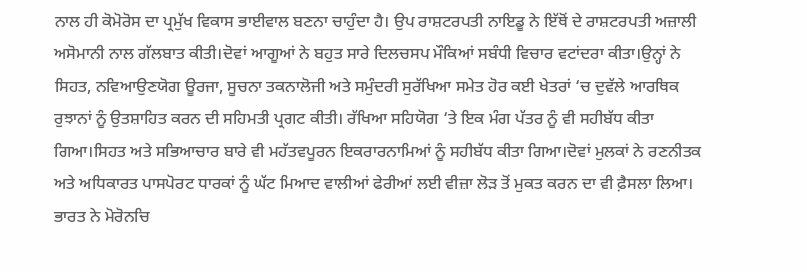ਨਾਲ ਹੀ ਕੋਮੋਰੋਸ ਦਾ ਪ੍ਰਮੁੱਖ ਵਿਕਾਸ ਭਾਈਵਾਲ ਬਣਨਾ ਚਾਹੁੰਦਾ ਹੈ। ਉਪ ਰਾਸ਼ਟਰਪਤੀ ਨਾਇਡੂ ਨੇ ਇੱਥੋਂ ਦੇ ਰਾਸ਼ਟਰਪਤੀ ਅਜ਼ਾਲੀ ਅਸੋਮਾਨੀ ਨਾਲ ਗੱਲਬਾਤ ਕੀਤੀ।ਦੋਵਾਂ ਆਗੂਆਂ ਨੇ ਬਹੁਤ ਸਾਰੇ ਦਿਲਚਸਪ ਮੌਕਿਆਂ ਸਬੰਧੀ ਵਿਚਾਰ ਵਟਾਂਦਰਾ ਕੀਤਾ।ਉਨ੍ਹਾਂ ਨੇ ਸਿਹਤ, ਨਵਿਆਉਣਯੋਗ ਊਰਜਾ, ਸੂਚਨਾ ਤਕਨਾਲੋਜੀ ਅਤੇ ਸਮੁੰਦਰੀ ਸੁਰੱਖਿਆ ਸਮੇਤ ਹੋਰ ਕਈ ਖੇਤਰਾਂ ‘ਚ ਦੁਵੱਲੇ ਆਰਥਿਕ ਰੁਝਾਨਾਂ ਨੂੰ ਉਤਸ਼ਾਹਿਤ ਕਰਨ ਦੀ ਸਹਿਮਤੀ ਪ੍ਰਗਟ ਕੀਤੀ। ਰੱਖਿਆ ਸਹਿਯੋਗ ‘ਤੇ ਇਕ ਮੰਗ ਪੱਤਰ ਨੂੰ ਵੀ ਸਹੀਬੱਧ ਕੀਤਾ ਗਿਆ।ਸਿਹਤ ਅਤੇ ਸਭਿਆਚਾਰ ਬਾਰੇ ਵੀ ਮਹੱਤਵਪੂਰਨ ਇਕਰਾਰਨਾਮਿਆਂ ਨੂੰ ਸਹੀਬੱਧ ਕੀਤਾ ਗਿਆ।ਦੋਵਾਂ ਮੁਲਕਾਂ ਨੇ ਰਣਨੀਤਕ ਅਤੇ ਅਧਿਕਾਰਤ ਪਾਸਪੋਰਟ ਧਾਰਕਾਂ ਨੂੰ ਘੱਟ ਮਿਆਦ ਵਾਲੀਆਂ ਫੇਰੀਆਂ ਲਈ ਵੀਜ਼ਾ ਲੋੜ ਤੋਂ ਮੁਕਤ ਕਰਨ ਦਾ ਵੀ ਫ਼ੈਸਲਾ ਲਿਆ। ਭਾਰਤ ਨੇ ਮੋਰੋਨਚਿ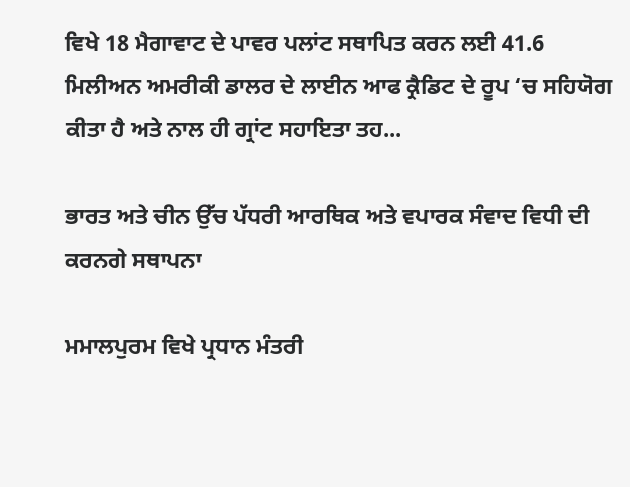ਵਿਖੇ 18 ਮੈਗਾਵਾਟ ਦੇ ਪਾਵਰ ਪਲਾਂਟ ਸਥਾਪਿਤ ਕਰਨ ਲਈ 41.6 ਮਿਲੀਅਨ ਅਮਰੀਕੀ ਡਾਲਰ ਦੇ ਲਾਈਨ ਆਫ ਕ੍ਰੈਡਿਟ ਦੇ ਰੂਪ ‘ਚ ਸਹਿਯੋਗ ਕੀਤਾ ਹੈ ਅਤੇ ਨਾਲ ਹੀ ਗ੍ਰਾਂਟ ਸਹਾਇਤਾ ਤਹ...

ਭਾਰਤ ਅਤੇ ਚੀਨ ਉੱਚ ਪੱਧਰੀ ਆਰਥਿਕ ਅਤੇ ਵਪਾਰਕ ਸੰਵਾਦ ਵਿਧੀ ਦੀ ਕਰਨਗੇ ਸਥਾਪਨਾ

ਮਮਾਲਪੁਰਮ ਵਿਖੇ ਪ੍ਰਧਾਨ ਮੰਤਰੀ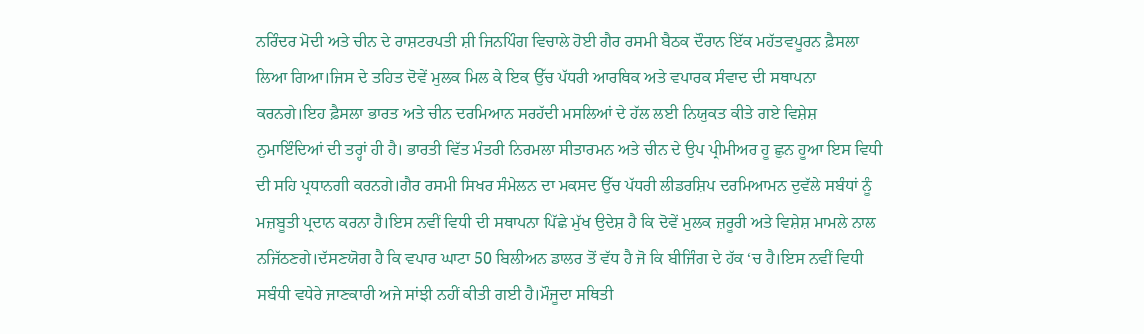ਨਰਿੰਦਰ ਮੋਦੀ ਅਤੇ ਚੀਨ ਦੇ ਰਾਸ਼ਟਰਪਤੀ ਸ਼ੀ ਜਿਨਪਿੰਗ ਵਿਚਾਲੇ ਹੋਈ ਗੈਰ ਰਸਮੀ ਬੈਠਕ ਦੌਰਾਨ ਇੱਕ ਮਹੱਤਵਪੂਰਨ ਫ਼ੈਸਲਾ ਲਿਆ ਗਿਆ।ਜਿਸ ਦੇ ਤਹਿਤ ਦੋਵੇਂ ਮੁਲਕ ਮਿਲ ਕੇ ਇਕ ਉੱਚ ਪੱਧਰੀ ਆਰਥਿਕ ਅਤੇ ਵਪਾਰਕ ਸੰਵਾਦ ਦੀ ਸਥਾਪਨਾ ਕਰਨਗੇ।ਇਹ ਫ਼ੈਸਲਾ ਭਾਰਤ ਅਤੇ ਚੀਨ ਦਰਮਿਆਨ ਸਰਹੱਦੀ ਮਸਲਿਆਂ ਦੇ ਹੱਲ ਲਈ ਨਿਯੁਕਤ ਕੀਤੇ ਗਏ ਵਿਸ਼ੇਸ਼ ਨੁਮਾਇੰਦਿਆਂ ਦੀ ਤਰ੍ਹਾਂ ਹੀ ਹੈ। ਭਾਰਤੀ ਵਿੱਤ ਮੰਤਰੀ ਨਿਰਮਲਾ ਸੀਤਾਰਮਨ ਅਤੇ ਚੀਨ ਦੇ ਉਪ ਪ੍ਰੀਮੀਅਰ ਹੂ ਛੁਨ ਹੂਆ ਇਸ ਵਿਧੀ ਦੀ ਸਹਿ ਪ੍ਰਧਾਨਗੀ ਕਰਨਗੇ।ਗੈਰ ਰਸਮੀ ਸਿਖਰ ਸੰਮੇਲਨ ਦਾ ਮਕਸਦ ਉੱਚ ਪੱਧਰੀ ਲੀਡਰਸ਼ਿਪ ਦਰਮਿਆਮਨ ਦੁਵੱਲੇ ਸਬੰਧਾਂ ਨੂੰ ਮਜ਼ਬੂਤੀ ਪ੍ਰਦਾਨ ਕਰਨਾ ਹੈ।ਇਸ ਨਵੀਂ ਵਿਧੀ ਦੀ ਸਥਾਪਨਾ ਪਿੱਛੇ ਮੁੱਖ ਉਦੇਸ਼ ਹੈ ਕਿ ਦੋਵੇਂ ਮੁਲਕ ਜ਼ਰੂਰੀ ਅਤੇ ਵਿਸ਼ੇਸ਼ ਮਾਮਲੇ ਨਾਲ ਨਜਿੱਠਣਗੇ।ਦੱਸਣਯੋਗ ਹੈ ਕਿ ਵਪਾਰ ਘਾਟਾ 50 ਬਿਲੀਅਨ ਡਾਲਰ ਤੋਂ ਵੱਧ ਹੈ ਜੋ ਕਿ ਬੀਜਿੰਗ ਦੇ ਹੱਕ ‘ਚ ਹੈ।ਇਸ ਨਵੀਂ ਵਿਧੀ ਸਬੰਧੀ ਵਧੇਰੇ ਜਾਣਕਾਰੀ ਅਜੇ ਸਾਂਝੀ ਨਹੀਂ ਕੀਤੀ ਗਈ ਹੈ।ਮੌਜੂਦਾ ਸਥਿਤੀ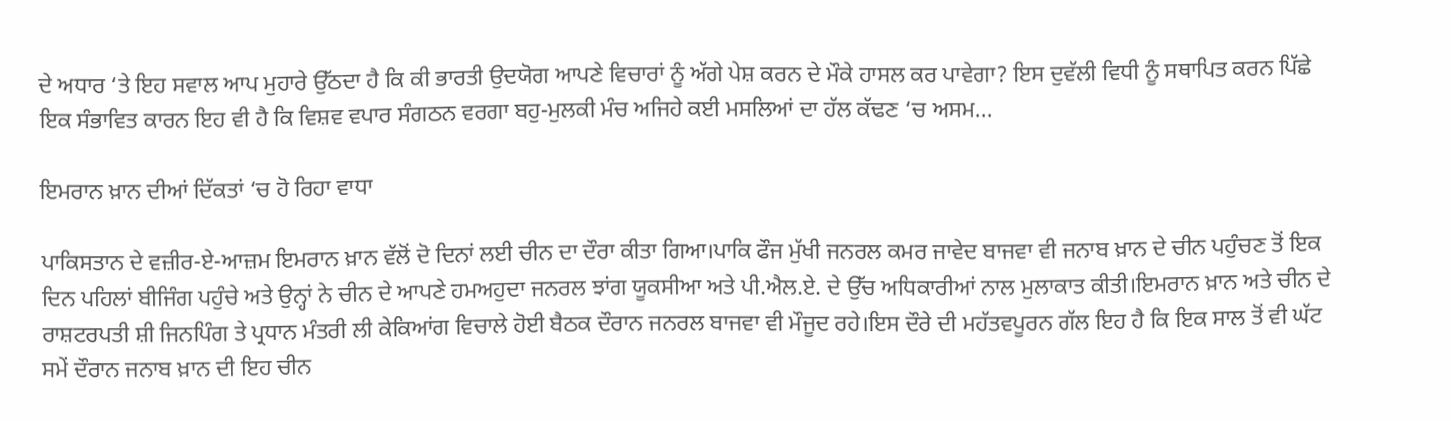ਦੇ ਅਧਾਰ ‘ਤੇ ਇਹ ਸਵਾਲ ਆਪ ਮੁਹਾਰੇ ਉੱਠਦਾ ਹੈ ਕਿ ਕੀ ਭਾਰਤੀ ਉਦਯੋਗ ਆਪਣੇ ਵਿਚਾਰਾਂ ਨੂੰ ਅੱਗੇ ਪੇਸ਼ ਕਰਨ ਦੇ ਮੌਕੇ ਹਾਸਲ ਕਰ ਪਾਵੇਗਾ? ਇਸ ਦੁਵੱਲੀ ਵਿਧੀ ਨੂੰ ਸਥਾਪਿਤ ਕਰਨ ਪਿੱਛੇ ਇਕ ਸੰਭਾਵਿਤ ਕਾਰਨ ਇਹ ਵੀ ਹੈ ਕਿ ਵਿਸ਼ਵ ਵਪਾਰ ਸੰਗਠਨ ਵਰਗਾ ਬਹੁ-ਮੁਲਕੀ ਮੰਚ ਅਜਿਹੇ ਕਈ ਮਸਲਿਆਂ ਦਾ ਹੱਲ ਕੱਢਣ ‘ਚ ਅਸਮ...

ਇਮਰਾਨ ਖ਼ਾਨ ਦੀਆਂ ਦਿੱਕਤਾਂ ‘ਚ ਹੋ ਰਿਹਾ ਵਾਧਾ

ਪਾਕਿਸਤਾਨ ਦੇ ਵਜ਼ੀਰ-ਏ-ਆਜ਼ਮ ਇਮਰਾਨ ਖ਼ਾਨ ਵੱਲੋਂ ਦੋ ਦਿਨਾਂ ਲਈ ਚੀਨ ਦਾ ਦੌਰਾ ਕੀਤਾ ਗਿਆ।ਪਾਕਿ ਫੌਜ ਮੁੱਖੀ ਜਨਰਲ ਕਮਰ ਜਾਵੇਦ ਬਾਜਵਾ ਵੀ ਜਨਾਬ ਖ਼ਾਨ ਦੇ ਚੀਨ ਪਹੁੰਚਣ ਤੋਂ ਇਕ ਦਿਨ ਪਹਿਲਾਂ ਬੀਜਿੰਗ ਪਹੁੰਚੇ ਅਤੇ ਉਨ੍ਹਾਂ ਨੇ ਚੀਨ ਦੇ ਆਪਣੇ ਹਮਅਹੁਦਾ ਜਨਰਲ ਝਾਂਗ ਯੂਕਸੀਆ ਅਤੇ ਪੀ.ਐਲ.ਏ. ਦੇ ਉੱਚ ਅਧਿਕਾਰੀਆਂ ਨਾਲ ਮੁਲਾਕਾਤ ਕੀਤੀ।ਇਮਰਾਨ ਖ਼ਾਨ ਅਤੇ ਚੀਨ ਦੇ ਰਾਸ਼ਟਰਪਤੀ ਸ਼ੀ ਜਿਨਪਿੰਗ ਤੇ ਪ੍ਰਧਾਨ ਮੰਤਰੀ ਲੀ ਕੇਕਿਆਂਗ ਵਿਚਾਲੇ ਹੋਈ ਬੈਠਕ ਦੌਰਾਨ ਜਨਰਲ ਬਾਜਵਾ ਵੀ ਮੌਜੂਦ ਰਹੇ।ਇਸ ਦੌਰੇ ਦੀ ਮਹੱਤਵਪੂਰਨ ਗੱਲ ਇਹ ਹੈ ਕਿ ਇਕ ਸਾਲ ਤੋਂ ਵੀ ਘੱਟ ਸਮੇਂ ਦੌਰਾਨ ਜਨਾਬ ਖ਼ਾਨ ਦੀ ਇਹ ਚੀਨ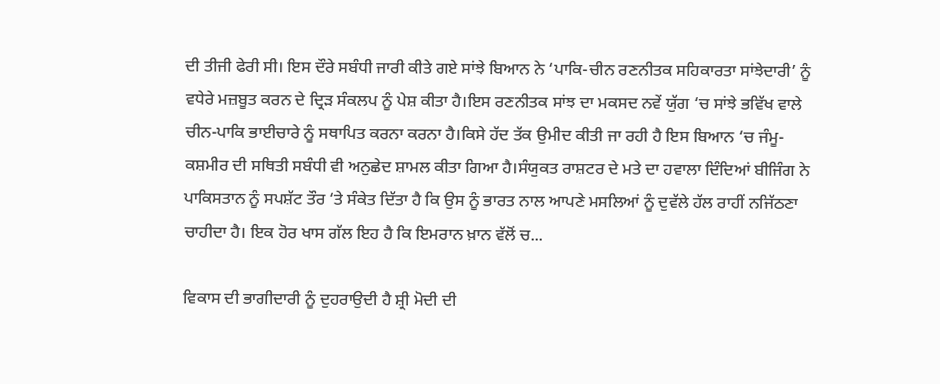ਦੀ ਤੀਜੀ ਫੇਰੀ ਸੀ। ਇਸ ਦੌਰੇ ਸਬੰਧੀ ਜਾਰੀ ਕੀਤੇ ਗਏ ਸਾਂਝੇ ਬਿਆਨ ਨੇ ‘ਪਾਕਿ-ਚੀਨ ਰਣਨੀਤਕ ਸਹਿਕਾਰਤਾ ਸਾਂਝੇਦਾਰੀ’ ਨੂੰ ਵਧੇਰੇ ਮਜ਼ਬੂਤ ਕਰਨ ਦੇ ਦ੍ਰਿੜ ਸੰਕਲਪ ਨੂੰ ਪੇਸ਼ ਕੀਤਾ ਹੈ।ਇਸ ਰਣਨੀਤਕ ਸਾਂਝ ਦਾ ਮਕਸਦ ਨਵੇਂ ਯੁੱਗ ‘ਚ ਸਾਂਝੇ ਭਵਿੱਖ ਵਾਲੇ ਚੀਨ-ਪਾਕਿ ਭਾਈਚਾਰੇ ਨੂੰ ਸਥਾਪਿਤ ਕਰਨਾ ਕਰਨਾ ਹੈ।ਕਿਸੇ ਹੱਦ ਤੱਕ ਉਮੀਦ ਕੀਤੀ ਜਾ ਰਹੀ ਹੈ ਇਸ ਬਿਆਨ ‘ਚ ਜੰਮੂ-ਕਸ਼ਮੀਰ ਦੀ ਸਥਿਤੀ ਸਬੰਧੀ ਵੀ ਅਨੁਛੇਦ ਸ਼ਾਮਲ ਕੀਤਾ ਗਿਆ ਹੈ।ਸੰਯੁਕਤ ਰਾਸ਼ਟਰ ਦੇ ਮਤੇ ਦਾ ਹਵਾਲਾ ਦਿੰਦਿਆਂ ਬੀਜਿੰਗ ਨੇ ਪਾਕਿਸਤਾਨ ਨੂੰ ਸਪਸ਼ੱਟ ਤੌਰ ‘ਤੇ ਸੰਕੇਤ ਦਿੱਤਾ ਹੈ ਕਿ ਉਸ ਨੂੰ ਭਾਰਤ ਨਾਲ ਆਪਣੇ ਮਸਲਿਆਂ ਨੂੰ ਦੁਵੱਲੇ ਹੱਲ ਰਾਹੀਂ ਨਜਿੱਠਣਾ ਚਾਹੀਦਾ ਹੈ। ਇਕ ਹੋਰ ਖਾਸ ਗੱਲ ਇਹ ਹੈ ਕਿ ਇਮਰਾਨ ਖ਼ਾਨ ਵੱਲੋਂ ਚ...

ਵਿਕਾਸ ਦੀ ਭਾਗੀਦਾਰੀ ਨੂੰ ਦੁਹਰਾਉਦੀ ਹੈ ਸ਼੍ਰੀ ਮੋਦੀ ਦੀ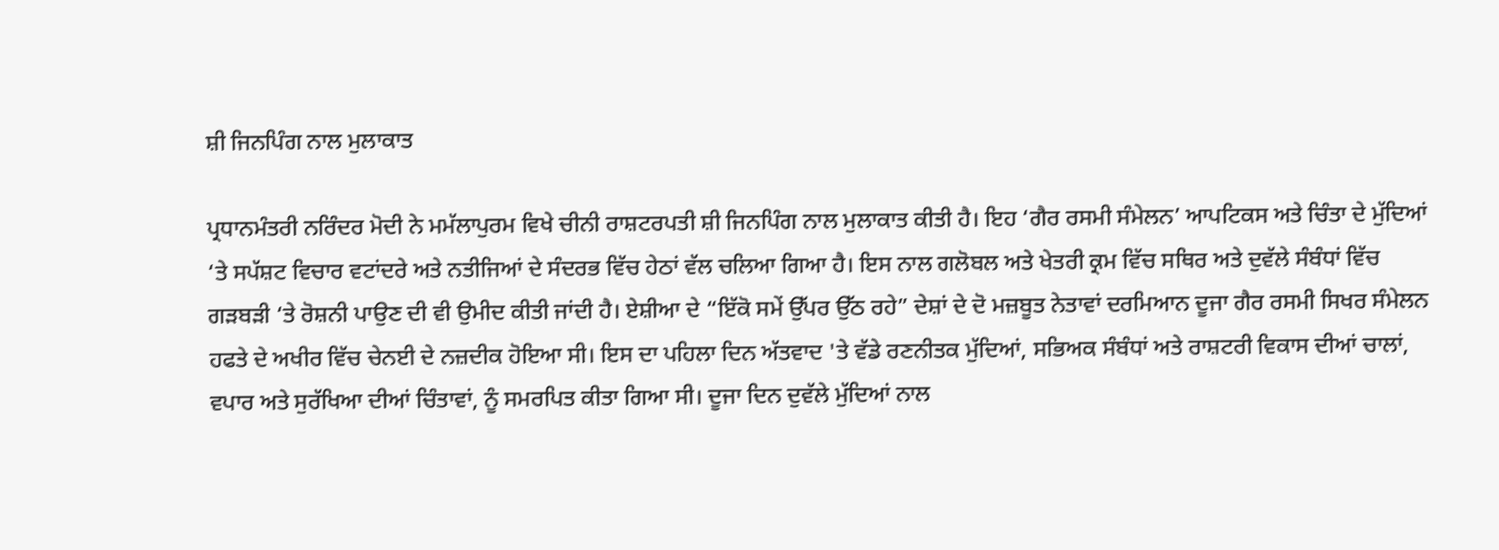ਸ਼ੀ ਜਿਨਪਿੰਗ ਨਾਲ ਮੁਲਾਕਾਤ

ਪ੍ਰਧਾਨਮੰਤਰੀ ਨਰਿੰਦਰ ਮੋਦੀ ਨੇ ਮਮੱਲਾਪੁਰਮ ਵਿਖੇ ਚੀਨੀ ਰਾਸ਼ਟਰਪਤੀ ਸ਼ੀ ਜਿਨਪਿੰਗ ਨਾਲ ਮੁਲਾਕਾਤ ਕੀਤੀ ਹੈ। ਇਹ ‘ਗੈਰ ਰਸਮੀ ਸੰਮੇਲਨ’ ਆਪਟਿਕਸ ਅਤੇ ਚਿੰਤਾ ਦੇ ਮੁੱਦਿਆਂ ‘ਤੇ ਸਪੱਸ਼ਟ ਵਿਚਾਰ ਵਟਾਂਦਰੇ ਅਤੇ ਨਤੀਜਿਆਂ ਦੇ ਸੰਦਰਭ ਵਿੱਚ ਹੇਠਾਂ ਵੱਲ ਚਲਿਆ ਗਿਆ ਹੈ। ਇਸ ਨਾਲ ਗਲੋਬਲ ਅਤੇ ਖੇਤਰੀ ਕ੍ਰਮ ਵਿੱਚ ਸਥਿਰ ਅਤੇ ਦੁਵੱਲੇ ਸੰਬੰਧਾਂ ਵਿੱਚ ਗੜਬੜੀ ‘ਤੇ ਰੋਸ਼ਨੀ ਪਾਉਣ ਦੀ ਵੀ ਉਮੀਦ ਕੀਤੀ ਜਾਂਦੀ ਹੈ। ਏਸ਼ੀਆ ਦੇ “ਇੱਕੋ ਸਮੇਂ ਉੱਪਰ ਉੱਠ ਰਹੇ” ਦੇਸ਼ਾਂ ਦੇ ਦੋ ਮਜ਼ਬੂਤ ਨੇਤਾਵਾਂ ਦਰਮਿਆਨ ਦੂਜਾ ਗੈਰ ਰਸਮੀ ਸਿਖਰ ਸੰਮੇਲਨ ਹਫਤੇ ਦੇ ਅਖੀਰ ਵਿੱਚ ਚੇਨਈ ਦੇ ਨਜ਼ਦੀਕ ਹੋਇਆ ਸੀ। ਇਸ ਦਾ ਪਹਿਲਾ ਦਿਨ ਅੱਤਵਾਦ 'ਤੇ ਵੱਡੇ ਰਣਨੀਤਕ ਮੁੱਦਿਆਂ, ਸਭਿਅਕ ਸੰਬੰਧਾਂ ਅਤੇ ਰਾਸ਼ਟਰੀ ਵਿਕਾਸ ਦੀਆਂ ਚਾਲਾਂ, ਵਪਾਰ ਅਤੇ ਸੁਰੱਖਿਆ ਦੀਆਂ ਚਿੰਤਾਵਾਂ, ਨੂੰ ਸਮਰਪਿਤ ਕੀਤਾ ਗਿਆ ਸੀ। ਦੂਜਾ ਦਿਨ ਦੁਵੱਲੇ ਮੁੱਦਿਆਂ ਨਾਲ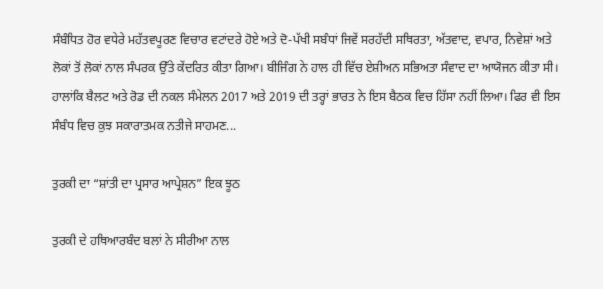ਸੰਬੰਧਿਤ ਹੋਰ ਵਧੇਰੇ ਮਹੱਤਵਪੂਰਣ ਵਿਚਾਰ ਵਟਾਂਦਰੇ ਹੋਏ ਅਤੇ ਦੋ-ਪੱਖੀ ਸਬੰਧਾਂ ਜਿਵੇਂ ਸਰਹੱਦੀ ਸਥਿਰਤਾ, ਅੱਤਵਾਦ, ਵਪਾਰ, ਨਿਵੇਸ਼ਾਂ ਅਤੇ ਲੋਕਾਂ ਤੋਂ ਲੋਕਾਂ ਨਾਲ ਸੰਪਰਕ ਉੱਤੇ ਕੇਂਦਰਿਤ ਕੀਤਾ ਗਿਆ। ਬੀਜਿੰਗ ਨੇ ਹਾਲ ਹੀ ਵਿੱਚ ਏਸ਼ੀਅਨ ਸਭਿਅਤਾ ਸੰਵਾਦ ਦਾ ਆਯੋਜਨ ਕੀਤਾ ਸੀ। ਹਾਲਾਂਕਿ ਬੈਲਟ ਅਤੇ ਰੋਡ ਦੀ ਨਕਲ ਸੰਮੇਲਨ 2017 ਅਤੇ 2019 ਦੀ ਤਰ੍ਹਾਂ ਭਾਰਤ ਨੇ ਇਸ ਬੈਠਕ ਵਿਚ ਹਿੱਸਾ ਨਹੀਂ ਲਿਆ। ਫਿਰ ਵੀ ਇਸ ਸੰਬੰਧ ਵਿਚ ਕੁਝ ਸਕਾਰਾਤਮਕ ਨਤੀਜੇ ਸਾਹਮਣ...

ਤੁਰਕੀ ਦਾ “ਸ਼ਾਂਤੀ ਦਾ ਪ੍ਰਸਾਰ ਆਪ੍ਰੇਸ਼ਨ” ਇਕ ਝੂਠ

ਤੁਰਕੀ ਦੇ ਹਥਿਆਰਬੰਦ ਬਲਾਂ ਨੇ ਸੀਰੀਆ ਨਾਲ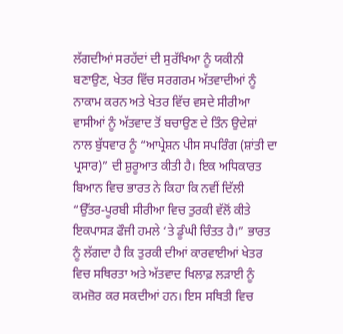ਲੱਗਦੀਆਂ ਸਰਹੱਦਾਂ ਦੀ ਸੁਰੱਖਿਆ ਨੂੰ ਯਕੀਨੀ ਬਣਾਉਣ, ਖੇਤਰ ਵਿੱਚ ਸਰਗਰਮ ਅੱਤਵਾਦੀਆਂ ਨੂੰ ਨਾਕਾਮ ਕਰਨ ਅਤੇ ਖੇਤਰ ਵਿੱਚ ਵਸਦੇ ਸੀਰੀਆ ਵਾਸੀਆਂ ਨੂੰ ਅੱਤਵਾਦ ਤੋਂ ਬਚਾਉਣ ਦੇ ਤਿੰਨ ਉਦੇਸ਼ਾਂ ਨਾਲ ਬੁੱਧਵਾਰ ਨੂੰ “ਆਪ੍ਰੇਸ਼ਨ ਪੀਸ ਸਪਰਿੰਗ (ਸ਼ਾਂਤੀ ਦਾ ਪ੍ਰਸਾਰ)” ਦੀ ਸ਼ੁਰੂਆਤ ਕੀਤੀ ਹੈ। ਇਕ ਅਧਿਕਾਰਤ ਬਿਆਨ ਵਿਚ ਭਾਰਤ ਨੇ ਕਿਹਾ ਕਿ ਨਵੀਂ ਦਿੱਲੀ “ਉੱਤਰ-ਪੂਰਬੀ ਸੀਰੀਆ ਵਿਚ ਤੁਰਕੀ ਵੱਲੋਂ ਕੀਤੇ ਇਕਪਾਸੜ ਫੌਜੀ ਹਮਲੇ ‘ਤੇ ਡੂੰਘੀ ਚਿੰਤਤ ਹੈ।” ਭਾਰਤ ਨੂੰ ਲੱਗਦਾ ਹੈ ਕਿ ਤੁਰਕੀ ਦੀਆਂ ਕਾਰਵਾਈਆਂ ਖੇਤਰ ਵਿਚ ਸਥਿਰਤਾ ਅਤੇ ਅੱਤਵਾਦ ਖਿਲਾਫ਼ ਲੜਾਈ ਨੂੰ ਕਮਜ਼ੋਰ ਕਰ ਸਕਦੀਆਂ ਹਨ। ਇਸ ਸਥਿਤੀ ਵਿਚ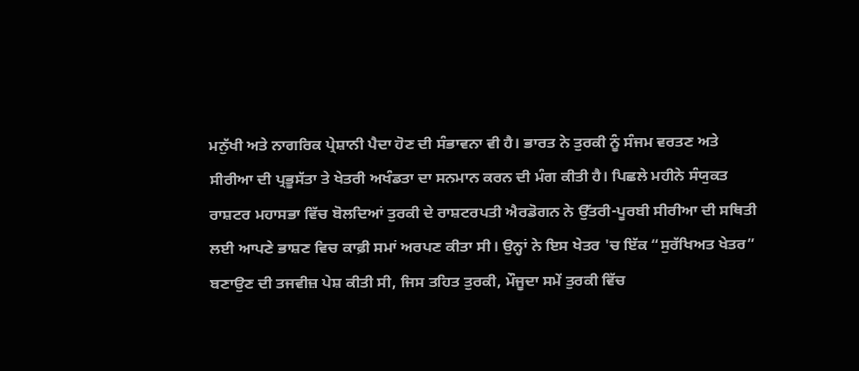ਮਨੁੱਖੀ ਅਤੇ ਨਾਗਰਿਕ ਪ੍ਰੇਸ਼ਾਨੀ ਪੈਦਾ ਹੋਣ ਦੀ ਸੰਭਾਵਨਾ ਵੀ ਹੈ। ਭਾਰਤ ਨੇ ਤੁਰਕੀ ਨੂੰ ਸੰਜਮ ਵਰਤਣ ਅਤੇ ਸੀਰੀਆ ਦੀ ਪ੍ਰਭੂਸੱਤਾ ਤੇ ਖੇਤਰੀ ਅਖੰਡਤਾ ਦਾ ਸਨਮਾਨ ਕਰਨ ਦੀ ਮੰਗ ਕੀਤੀ ਹੈ। ਪਿਛਲੇ ਮਹੀਨੇ ਸੰਯੁਕਤ ਰਾਸ਼ਟਰ ਮਹਾਸਭਾ ਵਿੱਚ ਬੋਲਦਿਆਂ ਤੁਰਕੀ ਦੇ ਰਾਸ਼ਟਰਪਤੀ ਐਰਡੋਗਨ ਨੇ ਉੱਤਰੀ-ਪੂਰਬੀ ਸੀਰੀਆ ਦੀ ਸਥਿਤੀ ਲਈ ਆਪਣੇ ਭਾਸ਼ਣ ਵਿਚ ਕਾਫ਼ੀ ਸਮਾਂ ਅਰਪਣ ਕੀਤਾ ਸੀ। ਉਨ੍ਹਾਂ ਨੇ ਇਸ ਖੇਤਰ 'ਚ ਇੱਕ “ਸੁਰੱਖਿਅਤ ਖੇਤਰ” ਬਣਾਉਣ ਦੀ ਤਜਵੀਜ਼ ਪੇਸ਼ ਕੀਤੀ ਸੀ, ਜਿਸ ਤਹਿਤ ਤੁਰਕੀ, ਮੌਜੂਦਾ ਸਮੇਂ ਤੁਰਕੀ ਵਿੱਚ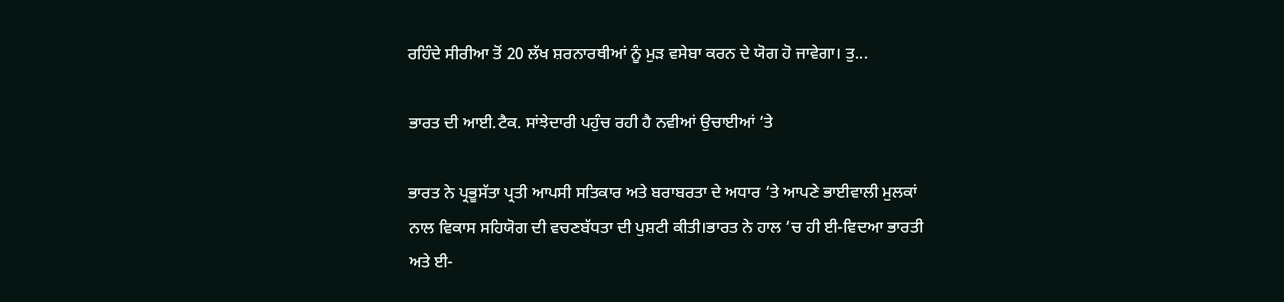ਰਹਿੰਦੇ ਸੀਰੀਆ ਤੋਂ 20 ਲੱਖ ਸ਼ਰਨਾਰਥੀਆਂ ਨੂੰ ਮੁੜ ਵਸੇਬਾ ਕਰਨ ਦੇ ਯੋਗ ਹੋ ਜਾਵੇਗਾ। ਤੁ...

ਭਾਰਤ ਦੀ ਆਈ.ਟੈਕ. ਸਾਂਝੇਦਾਰੀ ਪਹੁੰਚ ਰਹੀ ਹੈ ਨਵੀਆਂ ਉਚਾਈਆਂ ‘ਤੇ

ਭਾਰਤ ਨੇ ਪ੍ਰਭੂਸੱਤਾ ਪ੍ਰਤੀ ਆਪਸੀ ਸਤਿਕਾਰ ਅਤੇ ਬਰਾਬਰਤਾ ਦੇ ਅਧਾਰ ‘ਤੇ ਆਪਣੇ ਭਾਈਵਾਲੀ ਮੁਲਕਾਂ ਨਾਲ ਵਿਕਾਸ ਸਹਿਯੋਗ ਦੀ ਵਚਣਬੱਧਤਾ ਦੀ ਪੁਸ਼ਟੀ ਕੀਤੀ।ਭਾਰਤ ਨੇ ਹਾਲ ‘ਚ ਹੀ ਈ-ਵਿਦਆ ਭਾਰਤੀ ਅਤੇ ਈ-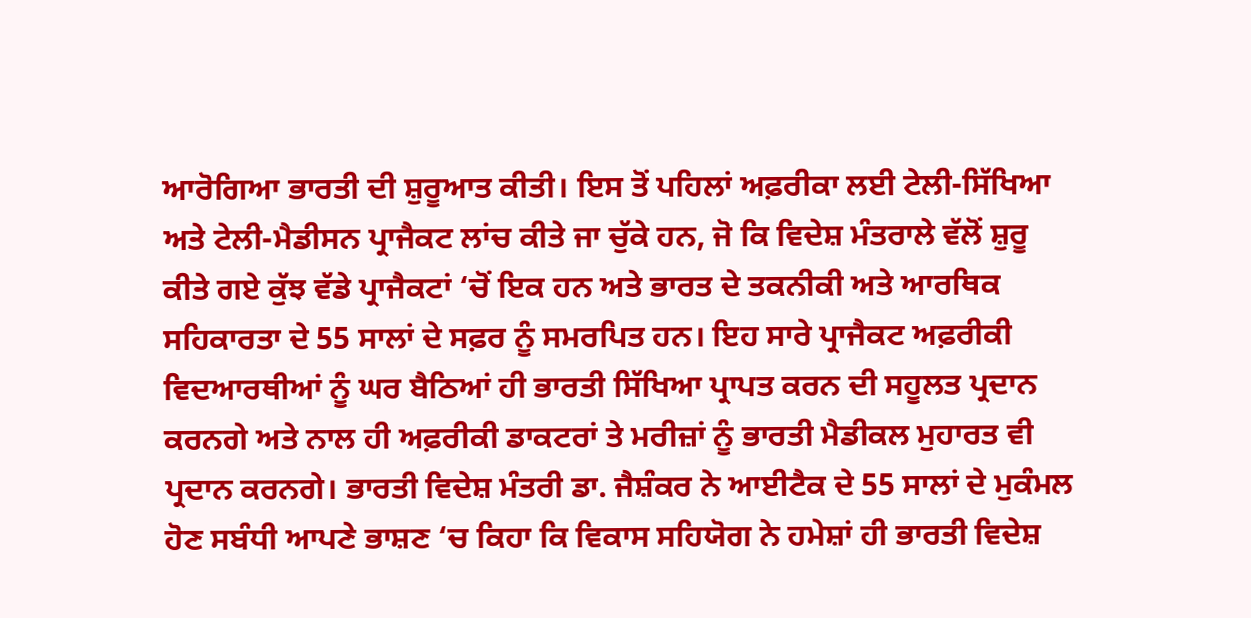ਆਰੋਗਿਆ ਭਾਰਤੀ ਦੀ ਸ਼ੁਰੂਆਤ ਕੀਤੀ। ਇਸ ਤੋਂ ਪਹਿਲਾਂ ਅਫ਼ਰੀਕਾ ਲਈ ਟੇਲੀ-ਸਿੱਖਿਆ ਅਤੇ ਟੇਲੀ-ਮੈਡੀਸਨ ਪ੍ਰਾਜੈਕਟ ਲਾਂਚ ਕੀਤੇ ਜਾ ਚੁੱਕੇ ਹਨ, ਜੋ ਕਿ ਵਿਦੇਸ਼ ਮੰਤਰਾਲੇ ਵੱਲੋਂ ਸ਼ੁਰੂ ਕੀਤੇ ਗਏ ਕੁੱਝ ਵੱਡੇ ਪ੍ਰਾਜੈਕਟਾਂ ‘ਚੋਂ ਇਕ ਹਨ ਅਤੇ ਭਾਰਤ ਦੇ ਤਕਨੀਕੀ ਅਤੇ ਆਰਥਿਕ ਸਹਿਕਾਰਤਾ ਦੇ 55 ਸਾਲਾਂ ਦੇ ਸਫ਼ਰ ਨੂੰ ਸਮਰਪਿਤ ਹਨ। ਇਹ ਸਾਰੇ ਪ੍ਰਾਜੈਕਟ ਅਫ਼ਰੀਕੀ ਵਿਦਆਰਥੀਆਂ ਨੂੰ ਘਰ ਬੈਠਿਆਂ ਹੀ ਭਾਰਤੀ ਸਿੱਖਿਆ ਪ੍ਰਾਪਤ ਕਰਨ ਦੀ ਸਹੂਲਤ ਪ੍ਰਦਾਨ ਕਰਨਗੇ ਅਤੇ ਨਾਲ ਹੀ ਅਫ਼ਰੀਕੀ ਡਾਕਟਰਾਂ ਤੇ ਮਰੀਜ਼ਾਂ ਨੂੰ ਭਾਰਤੀ ਮੈਡੀਕਲ ਮੁਹਾਰਤ ਵੀ ਪ੍ਰਦਾਨ ਕਰਨਗੇ। ਭਾਰਤੀ ਵਿਦੇਸ਼ ਮੰਤਰੀ ਡਾ. ਜੈਸ਼ੰਕਰ ਨੇ ਆਈਟੈਕ ਦੇ 55 ਸਾਲਾਂ ਦੇ ਮੁਕੰਮਲ ਹੋਣ ਸਬੰਧੀ ਆਪਣੇ ਭਾਸ਼ਣ ‘ਚ ਕਿਹਾ ਕਿ ਵਿਕਾਸ ਸਹਿਯੋਗ ਨੇ ਹਮੇਸ਼ਾਂ ਹੀ ਭਾਰਤੀ ਵਿਦੇਸ਼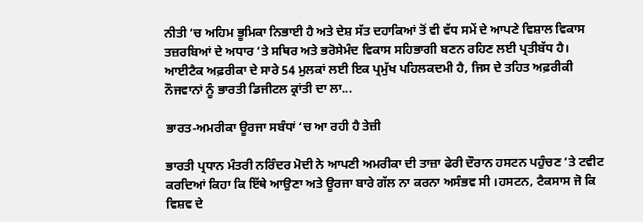ਨੀਤੀ ‘ਚ ਅਹਿਮ ਭੂਮਿਕਾ ਨਿਭਾਈ ਹੈ ਅਤੇ ਦੇਸ਼ ਸੱਤ ਦਹਾਕਿਆਂ ਤੋਂ ਵੀ ਵੱਧ ਸਮੇਂ ਦੇ ਆਪਣੇ ਵਿਸ਼ਾਲ ਵਿਕਾਸ ਤਜ਼ਰਬਿਆਂ ਦੇ ਅਧਾਰ ‘ਤੇ ਸਥਿਰ ਅਤੇ ਭਰੋਸੇਮੰਦ ਵਿਕਾਸ ਸਹਿਭਾਗੀ ਬਣਨ ਰਹਿਣ ਲਈ ਪ੍ਰਤੀਬੱਧ ਹੈ। ਆਈਟੈਕ ਅਫ਼ਰੀਕਾ ਦੇ ਸਾਰੇ 54 ਮੁਲਕਾਂ ਲਈ ਇਕ ਪ੍ਰਮੁੱਖ ਪਹਿਲਕਦਮੀ ਹੈ, ਜਿਸ ਦੇ ਤਹਿਤ ਅਫ਼ਰੀਕੀ ਨੌਜਵਾਨਾਂ ਨੂੰ ਭਾਰਤੀ ਡਿਜੀਟਲ ਕ੍ਰਾਂਤੀ ਦਾ ਲਾ...

ਭਾਰਤ-ਅਮਰੀਕਾ ਊਰਜਾ ਸਬੰਧਾਂ ‘ਚ ਆ ਰਹੀ ਹੈ ਤੇਜ਼ੀ

ਭਾਰਤੀ ਪ੍ਰਧਾਨ ਮੰਤਰੀ ਨਰਿੰਦਰ ਮੋਦੀ ਨੇ ਆਪਣੀ ਅਮਰੀਕਾ ਦੀ ਤਾਜ਼ਾ ਫੇਰੀ ਦੌਰਾਨ ਹਸਟਨ ਪਹੁੰਚਣ ‘ਤੇ ਟਵੀਟ ਕਰਦਿਆਂ ਕਿਹਾ ਕਿ ਇੱਥੇ ਆਉਣਾ ਅਤੇ ਊਰਜਾ ਬਾਰੇ ਗੱਲ ਨਾ ਕਰਨਾ ਅਸੰਭਵ ਸੀ ।ਹਸਟਨ, ਟੈਕਸਾਸ ਜੋ ਕਿ ਵਿਸ਼ਵ ਦੇ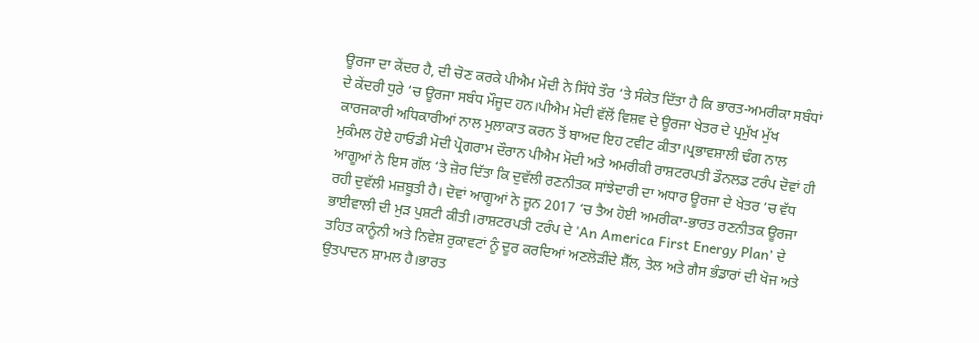ਊਰਜਾ ਦਾ ਕੇਂਦਰ ਹੈ, ਦੀ ਚੋਣ ਕਰਕੇ ਪੀਐਮ ਮੋਦੀ ਨੇ ਸਿੱਧੇ ਤੌਰ ‘ਤੇ ਸੰਕੇਤ ਦਿੱਤਾ ਹੈ ਕਿ ਭਾਰਤ-ਅਮਰੀਕਾ ਸਬੰਧਾਂ ਦੇ ਕੇਂਦਰੀ ਧੁਰੇ ‘ਚ ਊਰਜਾ ਸਬੰਧ ਮੌਜੂਦ ਹਨ।ਪੀਐਮ ਮੋਦੀ ਵੱਲੋਂ ਵਿਸ਼ਵ ਦੇ ਊਰਜਾ ਖੇਤਰ ਦੇ ਪ੍ਰਮੁੱਖ ਮੁੱਖ ਕਾਰਜਕਾਰੀ ਅਧਿਕਾਰੀਆਂ ਨਾਲ ਮੁਲਾਕਾਤ ਕਰਨ ਤੋਂ ਬਾਅਦ ਇਹ ਟਵੀਟ ਕੀਤਾ।ਪ੍ਰਭਾਵਸ਼ਾਲੀ ਢੰਗ ਨਾਲ ਮੁਕੰਮਲ ਹੋਏ ਹਾਓਡੀ ਮੋਦੀ ਪ੍ਰੋਗਰਾਮ ਦੌਰਾਨ ਪੀਐਮ ਮੋਦੀ ਅਤੇ ਅਮਰੀਕੀ ਰਾਸ਼ਟਰਪਤੀ ਡੌਨਲਡ ਟਰੰਪ ਦੋਵਾਂ ਹੀ ਆਗੂਆਂ ਨੇ ਇਸ ਗੱਲ ‘ਤੇ ਜ਼ੋਰ ਦਿੱਤਾ ਕਿ ਦੁਵੱਲੀ ਰਣਨੀਤਕ ਸਾਂਝੇਦਾਰੀ ਦਾ ਅਧਾਰ ਊਰਜਾ ਦੇ ਖੇਤਰ ‘ਚ ਵੱਧ ਰਹੀ ਦੁਵੱਲੀ ਮਜ਼ਬੂਤੀ ਹੈ। ਦੋਵਾਂ ਆਗੂਆਂ ਨੇ ਜੂਨ 2017 ‘ਚ ਤੈਅ ਹੋਈ ਅਮਰੀਕਾ-ਭਾਰਤ ਰਣਨੀਤਕ ਊਰਜਾ ਭਾਈਵਾਲੀ ਦੀ ਮੁੜ ਪੁਸ਼ਟੀ ਕੀਤੀ।ਰਾਸ਼ਟਰਪਤੀ ਟਰੰਪ ਦੇ 'An America First Energy Plan’ ਦੇ ਤਹਿਤ ਕਾਨੂੰਨੀ ਅਤੇ ਨਿਵੇਸ਼ ਰੁਕਾਵਟਾਂ ਨੂੰ ਦੂਰ ਕਰਦਿਆਂ ਅਣਲੋੜੀਂਦੇ ਸ਼ੈੱਲ, ਤੇਲ ਅਤੇ ਗੈਸ ਭੰਡਾਰਾਂ ਦੀ ਖੋਜ ਅਤੇ ਉਤਪਾਦਨ ਸ਼ਾਮਲ ਹੈ।ਭਾਰਤ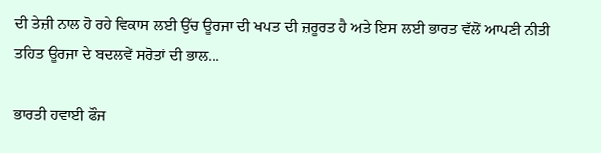ਦੀ ਤੇਜ਼ੀ ਨਾਲ ਹੋ ਰਹੇ ਵਿਕਾਸ ਲਈ ਉੱਚ ਊਰਜਾ ਦੀ ਖਪਤ ਦੀ ਜ਼ਰੂਰਤ ਹੈ ਅਤੇ ਇਸ ਲਈ ਭਾਰਤ ਵੱਲੋਂ ਆਪਣੀ ਨੀਤੀ ਤਹਿਤ ਊਰਜਾ ਦੇ ਬਦਲਵੇਂ ਸਰੋਤਾਂ ਦੀ ਭਾਲ...

ਭਾਰਤੀ ਹਵਾਈ ਫੌਜ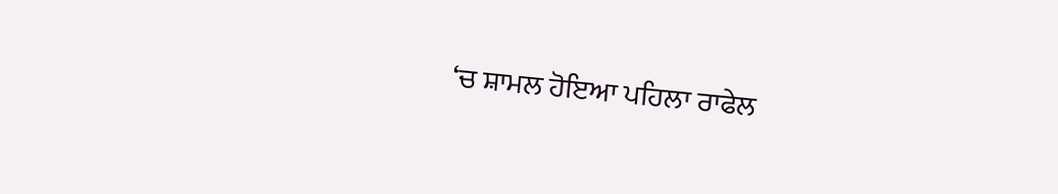‘ਚ ਸ਼ਾਮਲ ਹੋਇਆ ਪਹਿਲਾ ਰਾਫੇਲ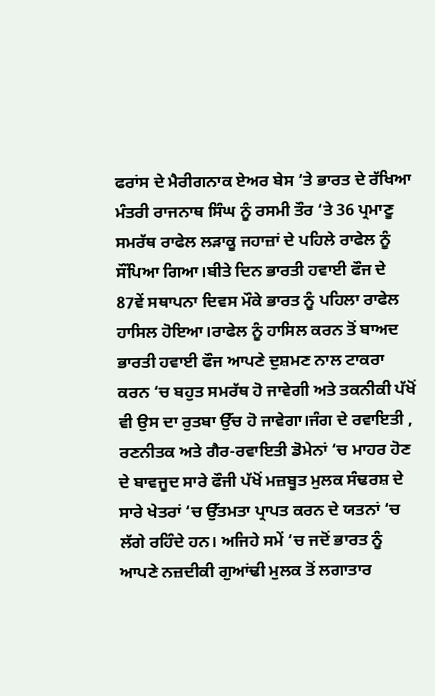ਫਰਾਂਸ ਦੇ ਮੈਰੀਗਨਾਕ ਏਅਰ ਬੇਸ ‘ਤੇ ਭਾਰਤ ਦੇ ਰੱਖਿਆ ਮੰਤਰੀ ਰਾਜਨਾਥ ਸਿੰਘ ਨੂੰ ਰਸਮੀ ਤੌਰ ‘ਤੇ 36 ਪ੍ਰਮਾਣੂ ਸਮਰੱਥ ਰਾਫੇਲ ਲੜਾਕੂ ਜਹਾਜ਼ਾਂ ਦੇ ਪਹਿਲੇ ਰਾਫੇਲ ਨੂੰ ਸੌਂਪਿਆ ਗਿਆ।ਬੀਤੇ ਦਿਨ ਭਾਰਤੀ ਹਵਾਈ ਫੌਜ ਦੇ 87ਵੇਂ ਸਥਾਪਨਾ ਦਿਵਸ ਮੌਕੇ ਭਾਰਤ ਨੂੰ ਪਹਿਲਾ ਰਾਫੇਲ ਹਾਸਿਲ ਹੋਇਆ।ਰਾਫੇਲ ਨੂੰ ਹਾਸਿਲ ਕਰਨ ਤੋਂ ਬਾਅਦ ਭਾਰਤੀ ਹਵਾਈ ਫੌਜ ਆਪਣੇ ਦੁਸ਼ਮਣ ਨਾਲ ਟਾਕਰਾ ਕਰਨ ‘ਚ ਬਹੁਤ ਸਮਰੱਥ ਹੋ ਜਾਵੇਗੀ ਅਤੇ ਤਕਨੀਕੀ ਪੱਖੋਂ ਵੀ ਉਸ ਦਾ ਰੁਤਬਾ ਉੱਚ ਹੋ ਜਾਵੇਗਾ।ਜੰਗ ਦੇ ਰਵਾਇਤੀ , ਰਣਨੀਤਕ ਅਤੇ ਗੈਰ-ਰਵਾਇਤੀ ਡੋਮੇਨਾਂ ‘ਚ ਮਾਹਰ ਹੋਣ ਦੇ ਬਾਵਜੂਦ ਸਾਰੇ ਫੌਜੀ ਪੱਖੋਂ ਮਜ਼ਬੂਤ ਮੁਲਕ ਸੰਢਰਸ਼ ਦੇ ਸਾਰੇ ਖੇਤਰਾਂ ‘ਚ ਉੱਤਮਤਾ ਪ੍ਰਾਪਤ ਕਰਨ ਦੇ ਯਤਨਾਂ ‘ਚ ਲੱਗੇ ਰਹਿੰਦੇ ਹਨ। ਅਜਿਹੇ ਸਮੇਂ ‘ਚ ਜਦੋਂ ਭਾਰਤ ਨੂੰ ਆਪਣੇ ਨਜ਼ਦੀਕੀ ਗੁਆਂਢੀ ਮੁਲਕ ਤੋਂ ਲਗਾਤਾਰ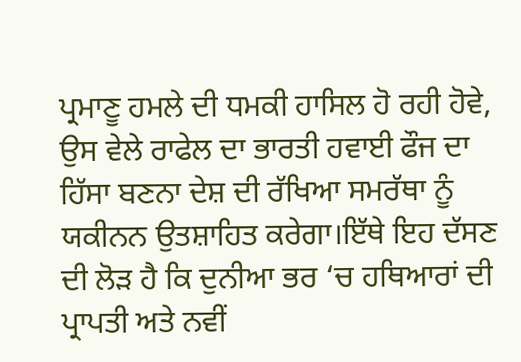ਪ੍ਰਮਾਣੂ ਹਮਲੇ ਦੀ ਧਮਕੀ ਹਾਸਿਲ ਹੋ ਰਹੀ ਹੋਵੇ, ਉਸ ਵੇਲੇ ਰਾਫੇਲ ਦਾ ਭਾਰਤੀ ਹਵਾਈ ਫੌਜ ਦਾ ਹਿੱਸਾ ਬਣਨਾ ਦੇਸ਼ ਦੀ ਰੱਖਿਆ ਸਮਰੱਥਾ ਨੂੰ ਯਕੀਨਨ ਉਤਸ਼ਾਹਿਤ ਕਰੇਗਾ।ਇੱਥੇ ਇਹ ਦੱਸਣ ਦੀ ਲੋੜ ਹੈ ਕਿ ਦੁਨੀਆ ਭਰ ‘ਚ ਹਥਿਆਰਾਂ ਦੀ ਪ੍ਰਾਪਤੀ ਅਤੇ ਨਵੀਂ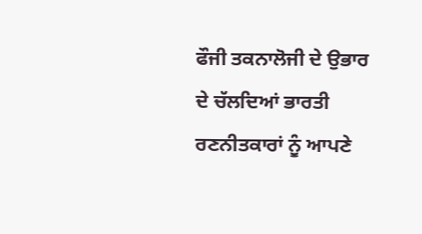ਫੌਜੀ ਤਕਨਾਲੋਜੀ ਦੇ ਉਭਾਰ ਦੇ ਚੱਲਦਿਆਂ ਭਾਰਤੀ ਰਣਨੀਤਕਾਰਾਂ ਨੂੰ ਆਪਣੇ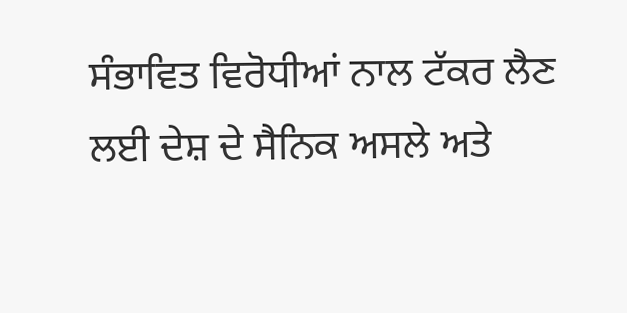ਸੰਭਾਵਿਤ ਵਿਰੋਧੀਆਂ ਨਾਲ ਟੱਕਰ ਲੈਣ ਲਈ ਦੇਸ਼ ਦੇ ਸੈਨਿਕ ਅਸਲੇ ਅਤੇ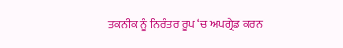ਤਕਨੀਕ ਨੂੰ ਨਿਰੰਤਰ ਰੂਪ ‘ਚ ਅਪਗ੍ਰੇਡ ਕਰਨ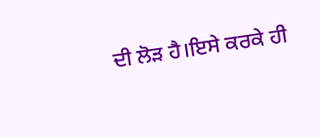ਦੀ ਲੋੜ ਹੈ।ਇਸੇ ਕਰਕੇ ਹੀ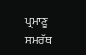ਪ੍ਰਮਾਣੂ ਸਮਰੱਥ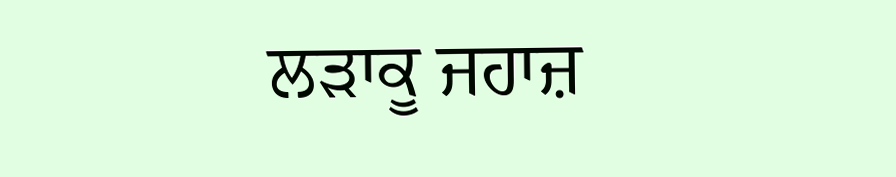ਲੜਾਕੂ ਜਹਾਜ਼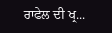ਰਾਫੇਲ ਦੀ ਖ੍ਰ...